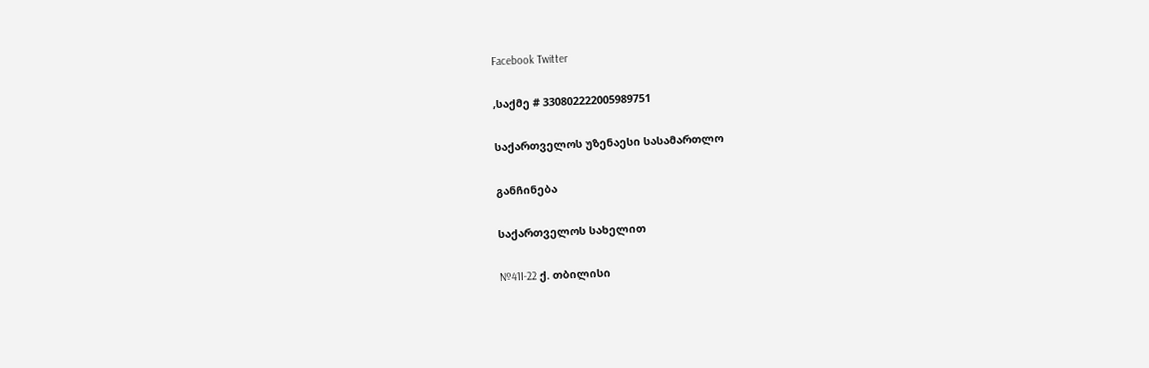Facebook Twitter

,საქმე # 330802222005989751

საქართველოს უზენაესი სასამართლო

განჩინება

საქართველოს სახელით

№41I-22 ქ. თბილისი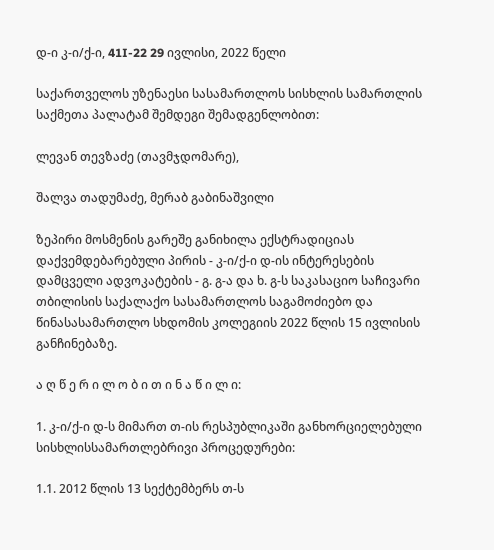დ-ი კ-ი/ქ-ი, 41I-22 29 ივლისი, 2022 წელი

საქართველოს უზენაესი სასამართლოს სისხლის სამართლის საქმეთა პალატამ შემდეგი შემადგენლობით:

ლევან თევზაძე (თავმჯდომარე),

შალვა თადუმაძე, მერაბ გაბინაშვილი

ზეპირი მოსმენის გარეშე განიხილა ექსტრადიციას დაქვემდებარებული პირის - კ-ი/ქ-ი დ-ის ინტერესების დამცველი ადვოკატების - გ. გ-ა და ხ. გ-ს საკასაციო საჩივარი თბილისის საქალაქო სასამართლოს საგამოძიებო და წინასასამართლო სხდომის კოლეგიის 2022 წლის 15 ივლისის განჩინებაზე.

ა ღ წ ე რ ი ლ ო ბ ი თ ი ნ ა წ ი ლ ი:

1. კ-ი/ქ-ი დ-ს მიმართ თ-ის რესპუბლიკაში განხორციელებული სისხლისსამართლებრივი პროცედურები:

1.1. 2012 წლის 13 სექტემბერს თ-ს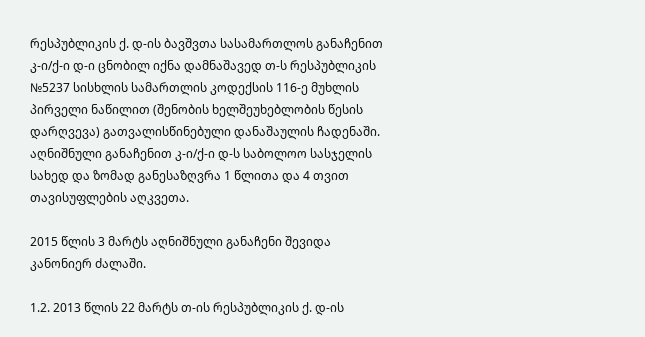რესპუბლიკის ქ. დ-ის ბავშვთა სასამართლოს განაჩენით კ-ი/ქ-ი დ-ი ცნობილ იქნა დამნაშავედ თ-ს რესპუბლიკის №5237 სისხლის სამართლის კოდექსის 116-ე მუხლის პირველი ნაწილით (შენობის ხელშეუხებლობის წესის დარღვევა) გათვალისწინებული დანაშაულის ჩადენაში. აღნიშნული განაჩენით კ-ი/ქ-ი დ-ს საბოლოო სასჯელის სახედ და ზომად განესაზღვრა 1 წლითა და 4 თვით თავისუფლების აღკვეთა.

2015 წლის 3 მარტს აღნიშნული განაჩენი შევიდა კანონიერ ძალაში.

1.2. 2013 წლის 22 მარტს თ-ის რესპუბლიკის ქ. დ-ის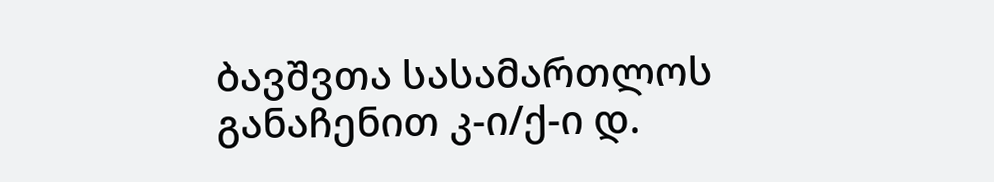ბავშვთა სასამართლოს განაჩენით კ-ი/ქ-ი დ.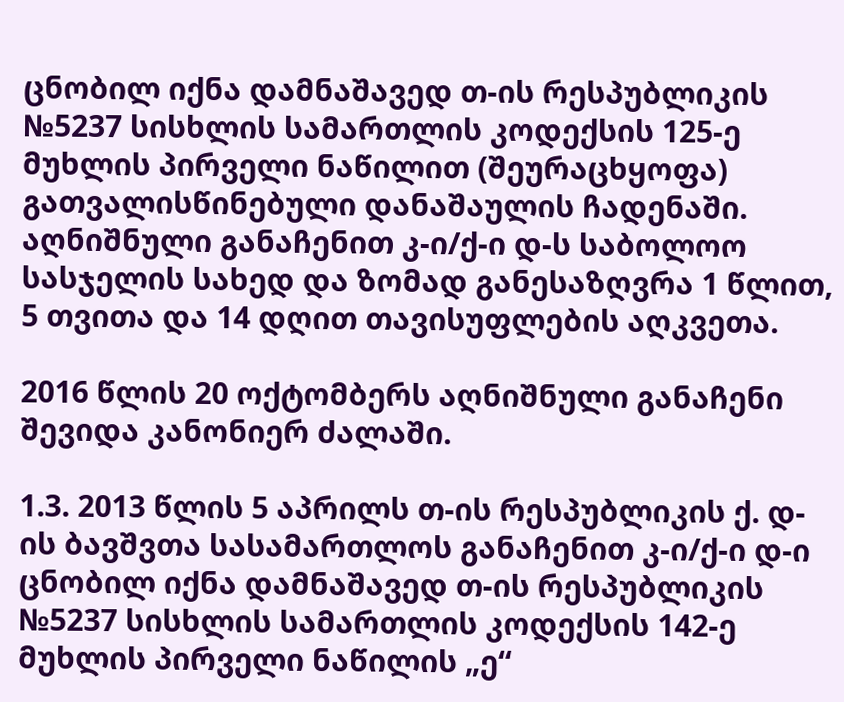ცნობილ იქნა დამნაშავედ თ-ის რესპუბლიკის №5237 სისხლის სამართლის კოდექსის 125-ე მუხლის პირველი ნაწილით (შეურაცხყოფა) გათვალისწინებული დანაშაულის ჩადენაში. აღნიშნული განაჩენით კ-ი/ქ-ი დ-ს საბოლოო სასჯელის სახედ და ზომად განესაზღვრა 1 წლით, 5 თვითა და 14 დღით თავისუფლების აღკვეთა.

2016 წლის 20 ოქტომბერს აღნიშნული განაჩენი შევიდა კანონიერ ძალაში.

1.3. 2013 წლის 5 აპრილს თ-ის რესპუბლიკის ქ. დ-ის ბავშვთა სასამართლოს განაჩენით კ-ი/ქ-ი დ-ი ცნობილ იქნა დამნაშავედ თ-ის რესპუბლიკის №5237 სისხლის სამართლის კოდექსის 142-ე მუხლის პირველი ნაწილის „ე“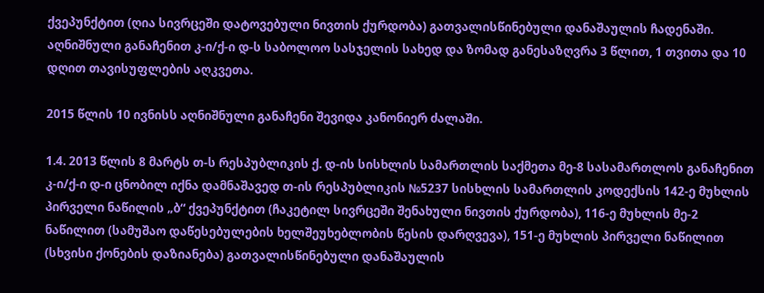ქვეპუნქტით (ღია სივრცეში დატოვებული ნივთის ქურდობა) გათვალისწინებული დანაშაულის ჩადენაში. აღნიშნული განაჩენით კ-ი/ქ-ი დ-ს საბოლოო სასჯელის სახედ და ზომად განესაზღვრა 3 წლით, 1 თვითა და 10 დღით თავისუფლების აღკვეთა.

2015 წლის 10 ივნისს აღნიშნული განაჩენი შევიდა კანონიერ ძალაში.

1.4. 2013 წლის 8 მარტს თ-ს რესპუბლიკის ქ. დ-ის სისხლის სამართლის საქმეთა მე-8 სასამართლოს განაჩენით კ-ი/ქ-ი დ-ი ცნობილ იქნა დამნაშავედ თ-ის რესპუბლიკის №5237 სისხლის სამართლის კოდექსის 142-ე მუხლის პირველი ნაწილის „ბ“ ქვეპუნქტით (ჩაკეტილ სივრცეში შენახული ნივთის ქურდობა), 116-ე მუხლის მე-2 ნაწილით (სამუშაო დაწესებულების ხელშეუხებლობის წესის დარღვევა), 151-ე მუხლის პირველი ნაწილით (სხვისი ქონების დაზიანება) გათვალისწინებული დანაშაულის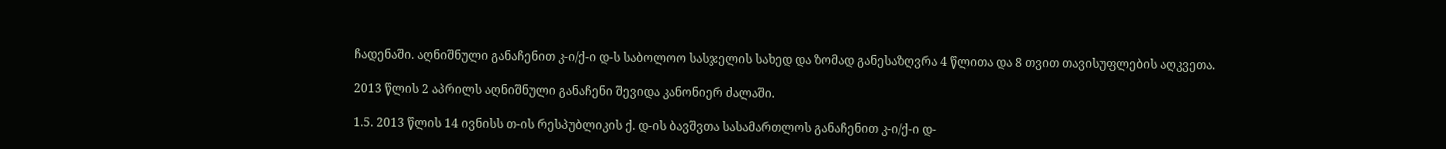ჩადენაში. აღნიშნული განაჩენით კ-ი/ქ-ი დ-ს საბოლოო სასჯელის სახედ და ზომად განესაზღვრა 4 წლითა და 8 თვით თავისუფლების აღკვეთა.

2013 წლის 2 აპრილს აღნიშნული განაჩენი შევიდა კანონიერ ძალაში.

1.5. 2013 წლის 14 ივნისს თ-ის რესპუბლიკის ქ. დ-ის ბავშვთა სასამართლოს განაჩენით კ-ი/ქ-ი დ-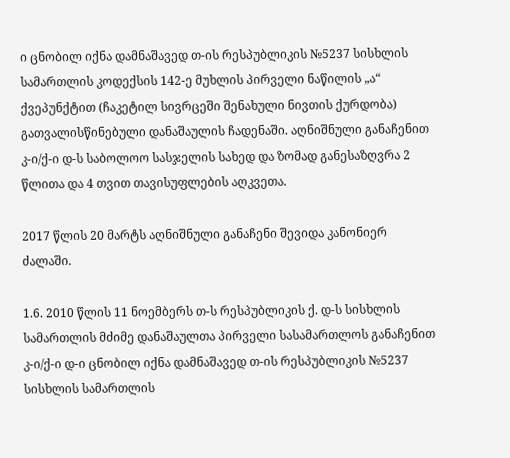ი ცნობილ იქნა დამნაშავედ თ-ის რესპუბლიკის №5237 სისხლის სამართლის კოდექსის 142-ე მუხლის პირველი ნაწილის „ა“ ქვეპუნქტით (ჩაკეტილ სივრცეში შენახული ნივთის ქურდობა) გათვალისწინებული დანაშაულის ჩადენაში. აღნიშნული განაჩენით კ-ი/ქ-ი დ-ს საბოლოო სასჯელის სახედ და ზომად განესაზღვრა 2 წლითა და 4 თვით თავისუფლების აღკვეთა.

2017 წლის 20 მარტს აღნიშნული განაჩენი შევიდა კანონიერ ძალაში.

1.6. 2010 წლის 11 ნოემბერს თ-ს რესპუბლიკის ქ. დ-ს სისხლის სამართლის მძიმე დანაშაულთა პირველი სასამართლოს განაჩენით კ-ი/ქ-ი დ-ი ცნობილ იქნა დამნაშავედ თ-ის რესპუბლიკის №5237 სისხლის სამართლის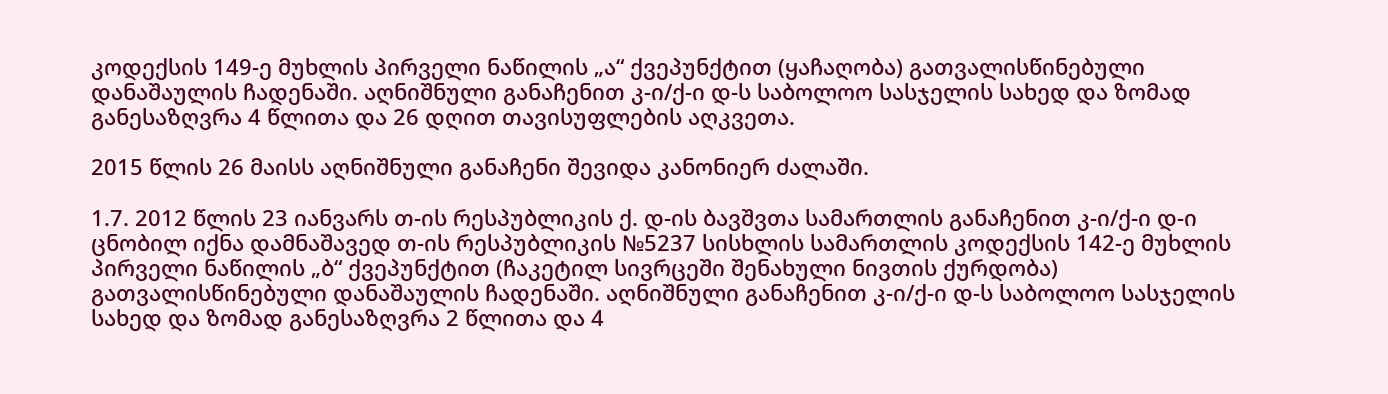კოდექსის 149-ე მუხლის პირველი ნაწილის „ა“ ქვეპუნქტით (ყაჩაღობა) გათვალისწინებული დანაშაულის ჩადენაში. აღნიშნული განაჩენით კ-ი/ქ-ი დ-ს საბოლოო სასჯელის სახედ და ზომად განესაზღვრა 4 წლითა და 26 დღით თავისუფლების აღკვეთა.

2015 წლის 26 მაისს აღნიშნული განაჩენი შევიდა კანონიერ ძალაში.

1.7. 2012 წლის 23 იანვარს თ-ის რესპუბლიკის ქ. დ-ის ბავშვთა სამართლის განაჩენით კ-ი/ქ-ი დ-ი ცნობილ იქნა დამნაშავედ თ-ის რესპუბლიკის №5237 სისხლის სამართლის კოდექსის 142-ე მუხლის პირველი ნაწილის „ბ“ ქვეპუნქტით (ჩაკეტილ სივრცეში შენახული ნივთის ქურდობა) გათვალისწინებული დანაშაულის ჩადენაში. აღნიშნული განაჩენით კ-ი/ქ-ი დ-ს საბოლოო სასჯელის სახედ და ზომად განესაზღვრა 2 წლითა და 4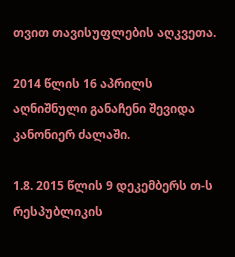თვით თავისუფლების აღკვეთა.

2014 წლის 16 აპრილს აღნიშნული განაჩენი შევიდა კანონიერ ძალაში.

1.8. 2015 წლის 9 დეკემბერს თ-ს რესპუბლიკის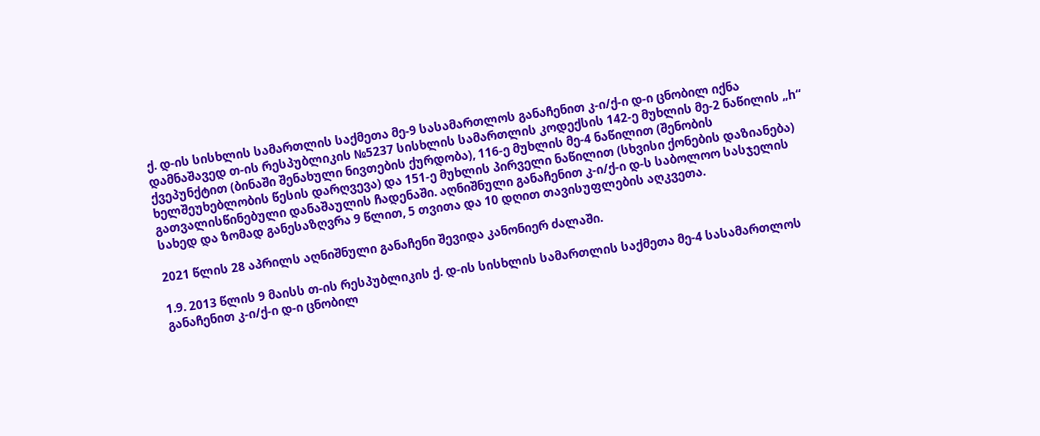ქ. დ-ის სისხლის სამართლის საქმეთა მე-9 სასამართლოს განაჩენით კ-ი/ქ-ი დ-ი ცნობილ იქნა დამნაშავედ თ-ის რესპუბლიკის №5237 სისხლის სამართლის კოდექსის 142-ე მუხლის მე-2 ნაწილის „h“ ქვეპუნქტით (ბინაში შენახული ნივთების ქურდობა), 116-ე მუხლის მე-4 ნაწილით (შენობის ხელშეუხებლობის წესის დარღვევა) და 151-ე მუხლის პირველი ნაწილით (სხვისი ქონების დაზიანება) გათვალისწინებული დანაშაულის ჩადენაში. აღნიშნული განაჩენით კ-ი/ქ-ი დ-ს საბოლოო სასჯელის სახედ და ზომად განესაზღვრა 9 წლით, 5 თვითა და 10 დღით თავისუფლების აღკვეთა.

2021 წლის 28 აპრილს აღნიშნული განაჩენი შევიდა კანონიერ ძალაში.

1.9. 2013 წლის 9 მაისს თ-ის რესპუბლიკის ქ. დ-ის სისხლის სამართლის საქმეთა მე-4 სასამართლოს განაჩენით კ-ი/ქ-ი დ-ი ცნობილ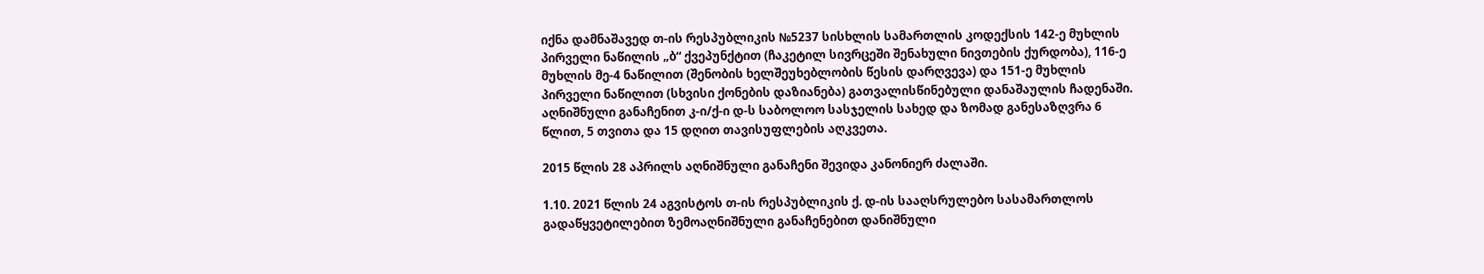იქნა დამნაშავედ თ-ის რესპუბლიკის №5237 სისხლის სამართლის კოდექსის 142-ე მუხლის პირველი ნაწილის „ბ“ ქვეპუნქტით (ჩაკეტილ სივრცეში შენახული ნივთების ქურდობა), 116-ე მუხლის მე-4 ნაწილით (შენობის ხელშეუხებლობის წესის დარღვევა) და 151-ე მუხლის პირველი ნაწილით (სხვისი ქონების დაზიანება) გათვალისწინებული დანაშაულის ჩადენაში. აღნიშნული განაჩენით კ-ი/ქ-ი დ-ს საბოლოო სასჯელის სახედ და ზომად განესაზღვრა 6 წლით, 5 თვითა და 15 დღით თავისუფლების აღკვეთა.

2015 წლის 28 აპრილს აღნიშნული განაჩენი შევიდა კანონიერ ძალაში.

1.10. 2021 წლის 24 აგვისტოს თ-ის რესპუბლიკის ქ. დ-ის სააღსრულებო სასამართლოს გადაწყვეტილებით ზემოაღნიშნული განაჩენებით დანიშნული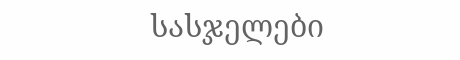სასჯელები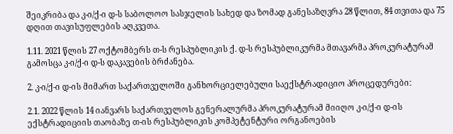შეიკრიბა და კ-ი/ქ-ი დ-ს საბოლოო სასჯელის სახედ და ზომად განესაზღვრა 28 წლით, 84 თვითა და 75 დღით თავისუფლების აღკვეთა.

1.11. 2021 წლის 27 ოქტომბერს თ-ს რესპუბლიკის ქ. დ-ს რესპუბლიკურმა მთავარმა პროკურატურამ გამოსცა კ-ი/ქ-ი დ-ს დაკავების ბრძანება.

2. კ-ი/ქ-ი დ-ის მიმართ საქართველოში განხორციელებული საექსტრადიციო პროცედურები:

2.1. 2022 წლის 14 იანვარს საქართველოს გენერალურმა პროკურატურამ მიიღო კ-ი/ქ-ი დ-ის ექსტრადიციის თაობაზე თ-ის რესპუბლიკის კომპეტენტური ორგანოების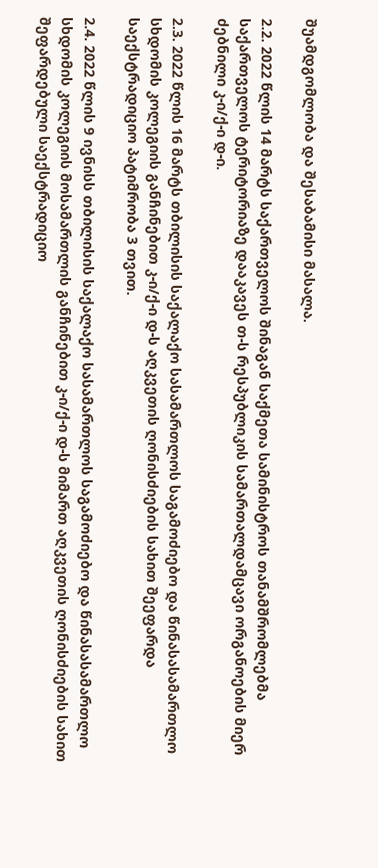შუამდგომლობა და შესაბამისი მასალა.

2.2. 2022 წლის 14 მარტს საქართველოს შინაგან საქმეთა სამინისტროს თანამშრომლებმა საქართველოს ტერიტორიაზე დააკავეს თ-ს რესპუბლიკის სამართალდამცავი ორგანოების მიერ ძებნილი კ-ი/ქ-ი დ-ი.

2.3. 2022 წლის 16 მარტს თბილისის საქალაქო სასამართლოს საგამოძიებო და წინასასამართლო სხდომის კოლეგიის განჩინებით კ-ი/ქ-ი დ-ს აღკვეთის ღონისძიების სახით შეეფარდა საექსტრადიციო პატიმრობა 3 თვით.

2.4. 2022 წლის 9 ივნისს თბილისის საქალაქო სასამართლოს საგამოძიებო და წინასასამართლო სხდომის კოლეგიის მოსამართლის განჩინებით კ-ი/ქ-ი დ-ს მიმართ აღკვეთის ღონისძიების სახით შეფარდებული საექსტრადიციო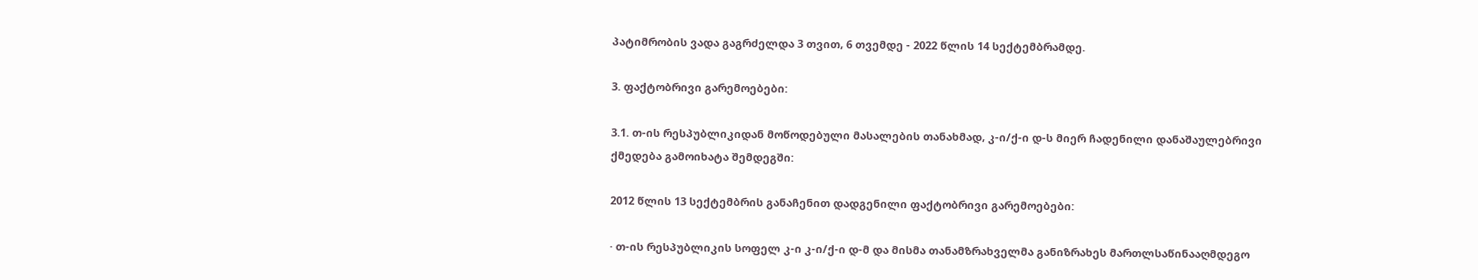პატიმრობის ვადა გაგრძელდა 3 თვით, 6 თვემდე - 2022 წლის 14 სექტემბრამდე.

3. ფაქტობრივი გარემოებები:

3.1. თ-ის რესპუბლიკიდან მოწოდებული მასალების თანახმად, კ-ი/ქ-ი დ-ს მიერ ჩადენილი დანაშაულებრივი ქმედება გამოიხატა შემდეგში:

2012 წლის 13 სექტემბრის განაჩენით დადგენილი ფაქტობრივი გარემოებები:

· თ-ის რესპუბლიკის სოფელ კ-ი კ-ი/ქ-ი დ-მ და მისმა თანამზრახველმა განიზრახეს მართლსაწინააღმდეგო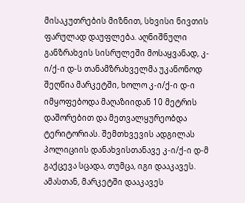მისაკუთრების მიზნით, სხვისი ნივთის ფარულად დაუფლება. აღნიშნული განზრახვის სისრულეში მოსაყვანად, კ-ი/ქ-ი დ-ს თანამზრახველმა უკანონოდ შეღწია მარკეტში, ხოლო კ-ი/ქ-ი დ-ი იმყოფებოდა მაღაზიიდან 10 მეტრის დაშორებით და მეთვალყურეობდა ტერიტორიას. შემთხვევის ადგილას პოლიციის დანახვისთანავე კ-ი/ქ-ი დ-მ გაქცევა სცადა, თუმცა, იგი დააკავეს. ამასთან, მარკეტში დააკავეს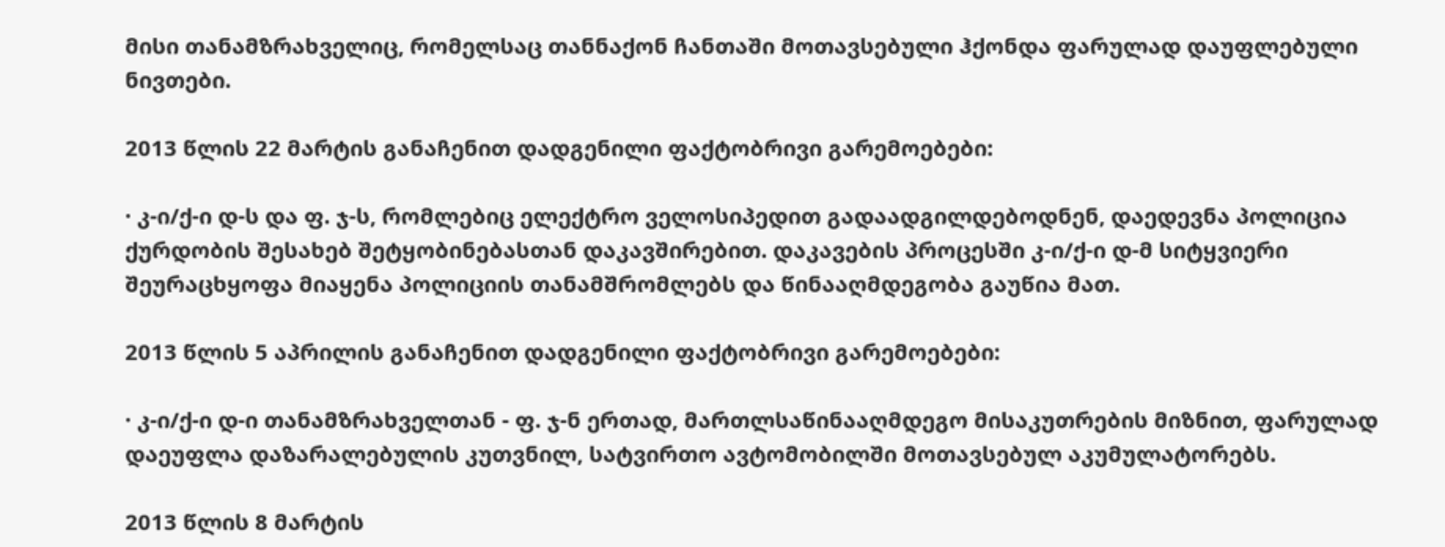მისი თანამზრახველიც, რომელსაც თანნაქონ ჩანთაში მოთავსებული ჰქონდა ფარულად დაუფლებული ნივთები.

2013 წლის 22 მარტის განაჩენით დადგენილი ფაქტობრივი გარემოებები:

· კ-ი/ქ-ი დ-ს და ფ. ჯ-ს, რომლებიც ელექტრო ველოსიპედით გადაადგილდებოდნენ, დაედევნა პოლიცია ქურდობის შესახებ შეტყობინებასთან დაკავშირებით. დაკავების პროცესში კ-ი/ქ-ი დ-მ სიტყვიერი შეურაცხყოფა მიაყენა პოლიციის თანამშრომლებს და წინააღმდეგობა გაუწია მათ.

2013 წლის 5 აპრილის განაჩენით დადგენილი ფაქტობრივი გარემოებები:

· კ-ი/ქ-ი დ-ი თანამზრახველთან - ფ. ჯ-ნ ერთად, მართლსაწინააღმდეგო მისაკუთრების მიზნით, ფარულად დაეუფლა დაზარალებულის კუთვნილ, სატვირთო ავტომობილში მოთავსებულ აკუმულატორებს.

2013 წლის 8 მარტის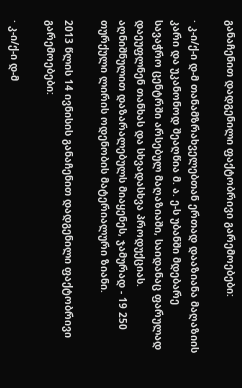განაჩენით დადგენილი ფაქტობრივი გარემოებები:

· კ-ი/ქ-ი დ-მ თანამზრახველებთან ერთად დააზიანა მაღაზიის კარი და უკანონოდ შეაღწია მ. ა. ე-ს უბანში მდებარე სავაჭრო ცენტრში არსებულ მაღაზიაში, საიდანაც ფარულად დაეუფლნენ თანხას და სხვადასხვა პროდუქციას. აღნიშნულით დაზარალებულს მიაყენეს, ჯამურად - 19 250 თურქული ლირის ოდენობის მატერიალური ზიანი.

2013 წლის 14 ივნისის განაჩენით დადგენილი ფაქტობრივი გარემოებები:

· კ-ი/ქ-ი დ-მ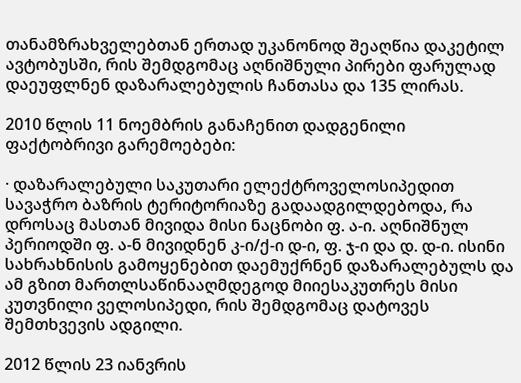თანამზრახველებთან ერთად უკანონოდ შეაღწია დაკეტილ ავტობუსში, რის შემდგომაც აღნიშნული პირები ფარულად დაეუფლნენ დაზარალებულის ჩანთასა და 135 ლირას.

2010 წლის 11 ნოემბრის განაჩენით დადგენილი ფაქტობრივი გარემოებები:

· დაზარალებული საკუთარი ელექტროველოსიპედით სავაჭრო ბაზრის ტერიტორიაზე გადაადგილდებოდა, რა დროსაც მასთან მივიდა მისი ნაცნობი ფ. ა-ი. აღნიშნულ პერიოდში ფ. ა-ნ მივიდნენ კ-ი/ქ-ი დ-ი, ფ. ჯ-ი და დ. დ-ი. ისინი სახრახნისის გამოყენებით დაემუქრნენ დაზარალებულს და ამ გზით მართლსაწინააღმდეგოდ მიიესაკუთრეს მისი კუთვნილი ველოსიპედი, რის შემდგომაც დატოვეს შემთხვევის ადგილი.

2012 წლის 23 იანვრის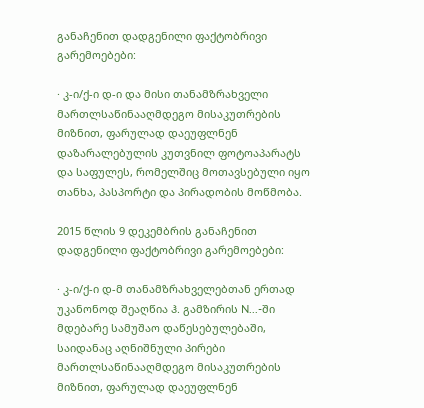განაჩენით დადგენილი ფაქტობრივი გარემოებები:

· კ-ი/ქ-ი დ-ი და მისი თანამზრახველი მართლსაწინააღმდეგო მისაკუთრების მიზნით, ფარულად დაეუფლნენ დაზარალებულის კუთვნილ ფოტოაპარატს და საფულეს, რომელშიც მოთავსებული იყო თანხა, პასპორტი და პირადობის მოწმობა.

2015 წლის 9 დეკემბრის განაჩენით დადგენილი ფაქტობრივი გარემოებები:

· კ-ი/ქ-ი დ-მ თანამზრახველებთან ერთად უკანონოდ შეაღწია ჰ. გამზირის N...-ში მდებარე სამუშაო დაწესებულებაში, საიდანაც აღნიშნული პირები მართლსაწინააღმდეგო მისაკუთრების მიზნით, ფარულად დაეუფლნენ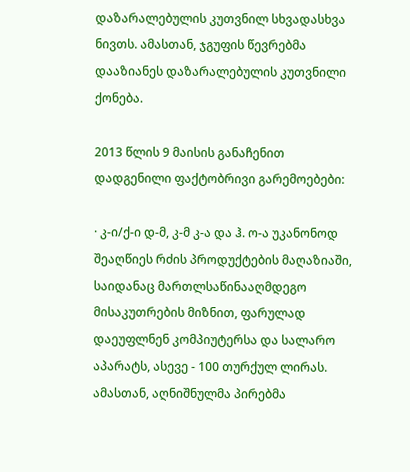დაზარალებულის კუთვნილ სხვადასხვა ნივთს. ამასთან, ჯგუფის წევრებმა დააზიანეს დაზარალებულის კუთვნილი ქონება.

2013 წლის 9 მაისის განაჩენით დადგენილი ფაქტობრივი გარემოებები:

· კ-ი/ქ-ი დ-მ, კ-მ კ-ა და ჰ. ო-ა უკანონოდ შეაღწიეს რძის პროდუქტების მაღაზიაში, საიდანაც მართლსაწინააღმდეგო მისაკუთრების მიზნით, ფარულად დაეუფლნენ კომპიუტერსა და სალარო აპარატს, ასევე - 100 თურქულ ლირას. ამასთან, აღნიშნულმა პირებმა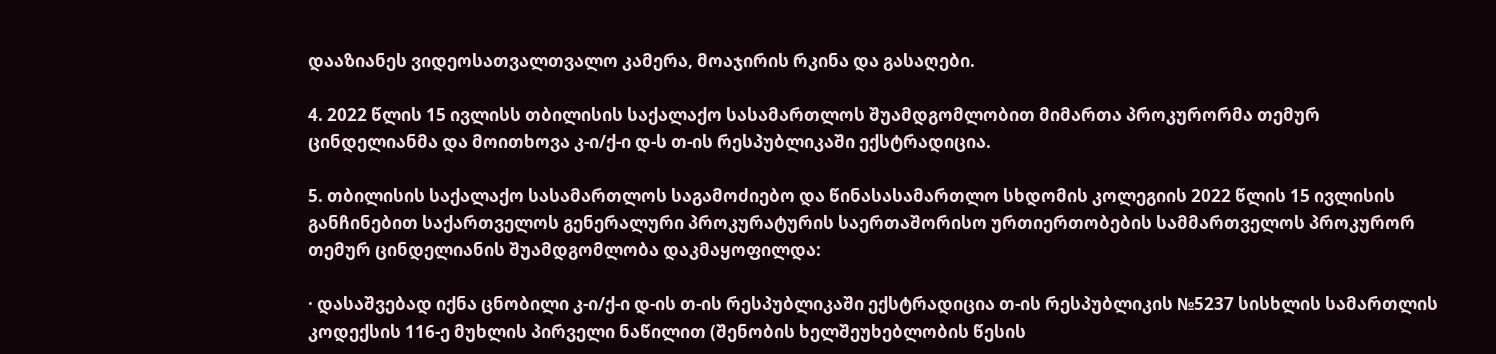დააზიანეს ვიდეოსათვალთვალო კამერა, მოაჯირის რკინა და გასაღები.

4. 2022 წლის 15 ივლისს თბილისის საქალაქო სასამართლოს შუამდგომლობით მიმართა პროკურორმა თემურ ცინდელიანმა და მოითხოვა კ-ი/ქ-ი დ-ს თ-ის რესპუბლიკაში ექსტრადიცია.

5. თბილისის საქალაქო სასამართლოს საგამოძიებო და წინასასამართლო სხდომის კოლეგიის 2022 წლის 15 ივლისის განჩინებით საქართველოს გენერალური პროკურატურის საერთაშორისო ურთიერთობების სამმართველოს პროკურორ თემურ ცინდელიანის შუამდგომლობა დაკმაყოფილდა:

· დასაშვებად იქნა ცნობილი კ-ი/ქ-ი დ-ის თ-ის რესპუბლიკაში ექსტრადიცია თ-ის რესპუბლიკის №5237 სისხლის სამართლის კოდექსის 116-ე მუხლის პირველი ნაწილით (შენობის ხელშეუხებლობის წესის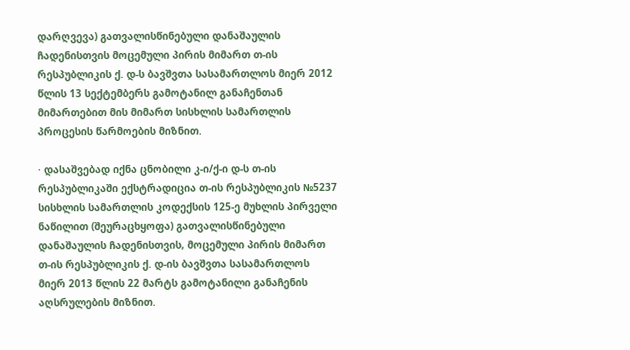დარღვევა) გათვალისწინებული დანაშაულის ჩადენისთვის მოცემული პირის მიმართ თ-ის რესპუბლიკის ქ. დ-ს ბავშვთა სასამართლოს მიერ 2012 წლის 13 სექტემბერს გამოტანილ განაჩენთან მიმართებით მის მიმართ სისხლის სამართლის პროცესის წარმოების მიზნით.

· დასაშვებად იქნა ცნობილი კ-ი/ქ-ი დ-ს თ-ის რესპუბლიკაში ექსტრადიცია თ-ის რესპუბლიკის №5237 სისხლის სამართლის კოდექსის 125-ე მუხლის პირველი ნაწილით (შეურაცხყოფა) გათვალისწინებული დანაშაულის ჩადენისთვის, მოცემული პირის მიმართ თ-ის რესპუბლიკის ქ. დ-ის ბავშვთა სასამართლოს მიერ 2013 წლის 22 მარტს გამოტანილი განაჩენის აღსრულების მიზნით.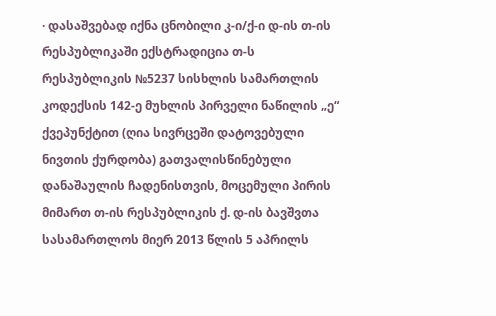· დასაშვებად იქნა ცნობილი კ-ი/ქ-ი დ-ის თ-ის რესპუბლიკაში ექსტრადიცია თ-ს რესპუბლიკის №5237 სისხლის სამართლის კოდექსის 142-ე მუხლის პირველი ნაწილის „ე“ ქვეპუნქტით (ღია სივრცეში დატოვებული ნივთის ქურდობა) გათვალისწინებული დანაშაულის ჩადენისთვის, მოცემული პირის მიმართ თ-ის რესპუბლიკის ქ. დ-ის ბავშვთა სასამართლოს მიერ 2013 წლის 5 აპრილს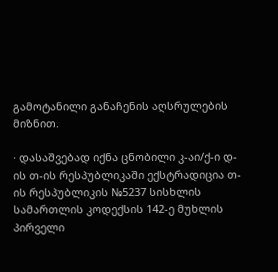გამოტანილი განაჩენის აღსრულების მიზნით.

· დასაშვებად იქნა ცნობილი კ-აი/ქ-ი დ-ის თ-ის რესპუბლიკაში ექსტრადიცია თ-ის რესპუბლიკის №5237 სისხლის სამართლის კოდექსის 142-ე მუხლის პირველი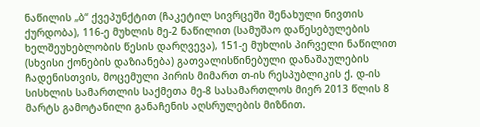ნაწილის „ბ“ ქვეპუნქტით (ჩაკეტილ სივრცეში შენახული ნივთის ქურდობა), 116-ე მუხლის მე-2 ნაწილით (სამუშაო დაწესებულების ხელშეუხებლობის წესის დარღვევა), 151-ე მუხლის პირველი ნაწილით (სხვისი ქონების დაზიანება) გათვალისწინებული დანაშაულების ჩადენისთვის, მოცემული პირის მიმართ თ-ის რესპუბლიკის ქ. დ-ის სისხლის სამართლის საქმეთა მე-8 სასამართლოს მიერ 2013 წლის 8 მარტს გამოტანილი განაჩენის აღსრულების მიზნით.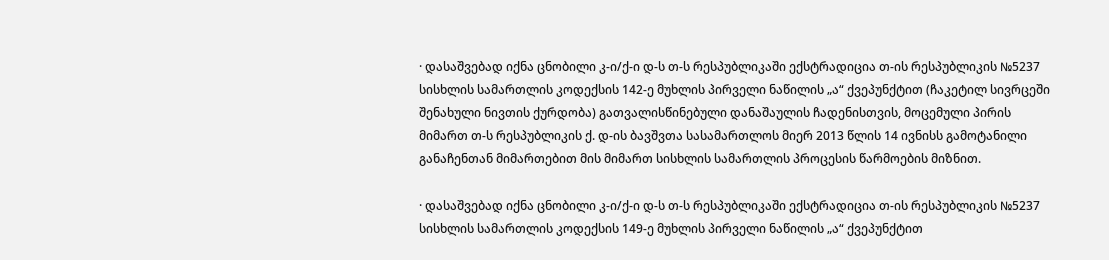· დასაშვებად იქნა ცნობილი კ-ი/ქ-ი დ-ს თ-ს რესპუბლიკაში ექსტრადიცია თ-ის რესპუბლიკის №5237 სისხლის სამართლის კოდექსის 142-ე მუხლის პირველი ნაწილის „ა“ ქვეპუნქტით (ჩაკეტილ სივრცეში შენახული ნივთის ქურდობა) გათვალისწინებული დანაშაულის ჩადენისთვის, მოცემული პირის მიმართ თ-ს რესპუბლიკის ქ. დ-ის ბავშვთა სასამართლოს მიერ 2013 წლის 14 ივნისს გამოტანილი განაჩენთან მიმართებით მის მიმართ სისხლის სამართლის პროცესის წარმოების მიზნით.

· დასაშვებად იქნა ცნობილი კ-ი/ქ-ი დ-ს თ-ს რესპუბლიკაში ექსტრადიცია თ-ის რესპუბლიკის №5237 სისხლის სამართლის კოდექსის 149-ე მუხლის პირველი ნაწილის „ა“ ქვეპუნქტით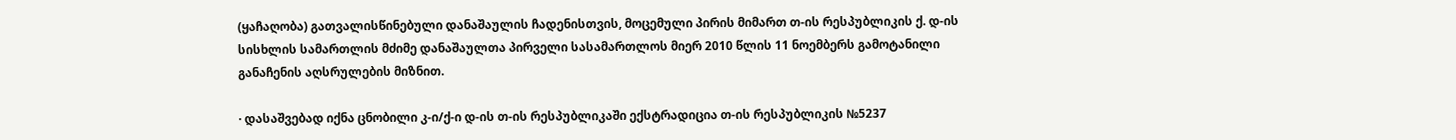(ყაჩაღობა) გათვალისწინებული დანაშაულის ჩადენისთვის, მოცემული პირის მიმართ თ-ის რესპუბლიკის ქ. დ-ის სისხლის სამართლის მძიმე დანაშაულთა პირველი სასამართლოს მიერ 2010 წლის 11 ნოემბერს გამოტანილი განაჩენის აღსრულების მიზნით.

· დასაშვებად იქნა ცნობილი კ-ი/ქ-ი დ-ის თ-ის რესპუბლიკაში ექსტრადიცია თ-ის რესპუბლიკის №5237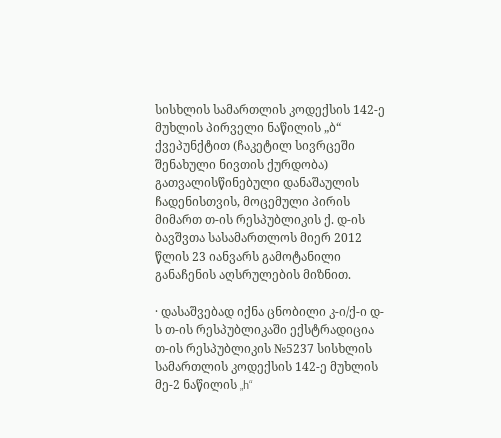სისხლის სამართლის კოდექსის 142-ე მუხლის პირველი ნაწილის „ბ“ ქვეპუნქტით (ჩაკეტილ სივრცეში შენახული ნივთის ქურდობა) გათვალისწინებული დანაშაულის ჩადენისთვის, მოცემული პირის მიმართ თ-ის რესპუბლიკის ქ. დ-ის ბავშვთა სასამართლოს მიერ 2012 წლის 23 იანვარს გამოტანილი განაჩენის აღსრულების მიზნით.

· დასაშვებად იქნა ცნობილი კ-ი/ქ-ი დ-ს თ-ის რესპუბლიკაში ექსტრადიცია თ-ის რესპუბლიკის №5237 სისხლის სამართლის კოდექსის 142-ე მუხლის მე-2 ნაწილის „h“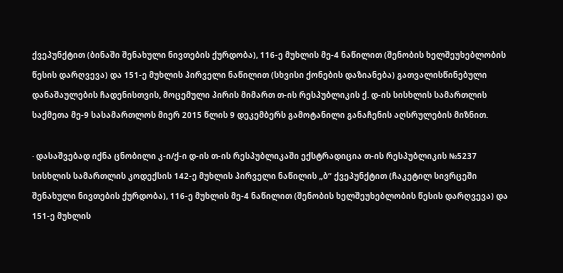ქვეპუნქტით (ბინაში შენახული ნივთების ქურდობა), 116-ე მუხლის მე-4 ნაწილით (შენობის ხელშეუხებლობის წესის დარღვევა) და 151-ე მუხლის პირველი ნაწილით (სხვისი ქონების დაზიანება) გათვალისწინებული დანაშაულების ჩადენისთვის, მოცემული პირის მიმართ თ-ის რესპუბლიკის ქ. დ-ის სისხლის სამართლის საქმეთა მე-9 სასამართლოს მიერ 2015 წლის 9 დეკემბერს გამოტანილი განაჩენის აღსრულების მიზნით.

· დასაშვებად იქნა ცნობილი კ-ი/ქ-ი დ-ის თ-ის რესპუბლიკაში ექსტრადიცია თ-ის რესპუბლიკის №5237 სისხლის სამართლის კოდექსის 142-ე მუხლის პირველი ნაწილის „ბ“ ქვეპუნქტით (ჩაკეტილ სივრცეში შენახული ნივთების ქურდობა), 116-ე მუხლის მე-4 ნაწილით (შენობის ხელშეუხებლობის წესის დარღვევა) და 151-ე მუხლის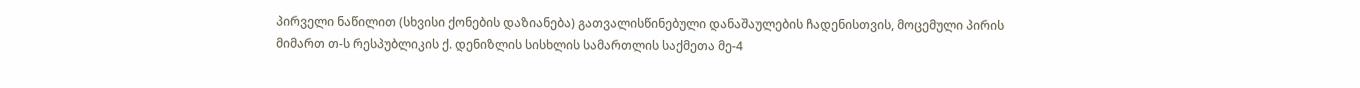პირველი ნაწილით (სხვისი ქონების დაზიანება) გათვალისწინებული დანაშაულების ჩადენისთვის, მოცემული პირის მიმართ თ-ს რესპუბლიკის ქ. დენიზლის სისხლის სამართლის საქმეთა მე-4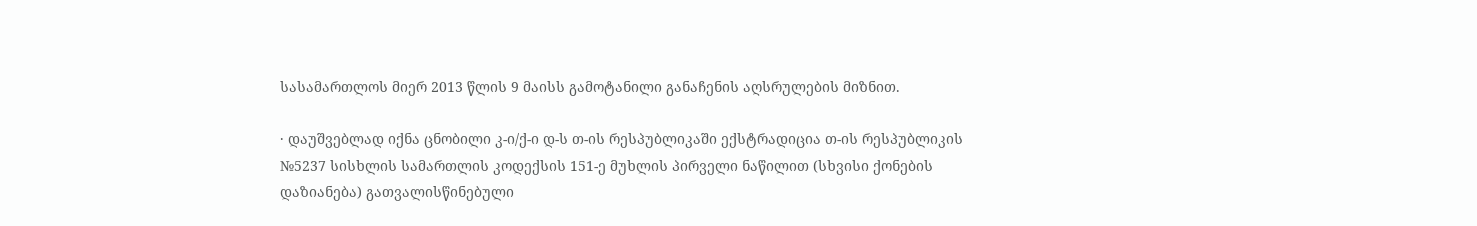სასამართლოს მიერ 2013 წლის 9 მაისს გამოტანილი განაჩენის აღსრულების მიზნით.

· დაუშვებლად იქნა ცნობილი კ-ი/ქ-ი დ-ს თ-ის რესპუბლიკაში ექსტრადიცია თ-ის რესპუბლიკის №5237 სისხლის სამართლის კოდექსის 151-ე მუხლის პირველი ნაწილით (სხვისი ქონების დაზიანება) გათვალისწინებული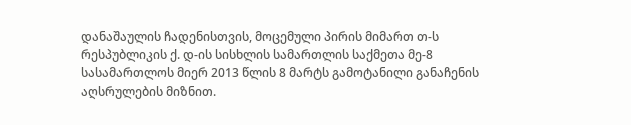დანაშაულის ჩადენისთვის, მოცემული პირის მიმართ თ-ს რესპუბლიკის ქ. დ-ის სისხლის სამართლის საქმეთა მე-8 სასამართლოს მიერ 2013 წლის 8 მარტს გამოტანილი განაჩენის აღსრულების მიზნით.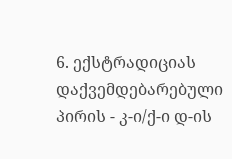6. ექსტრადიციას დაქვემდებარებული პირის - კ-ი/ქ-ი დ-ის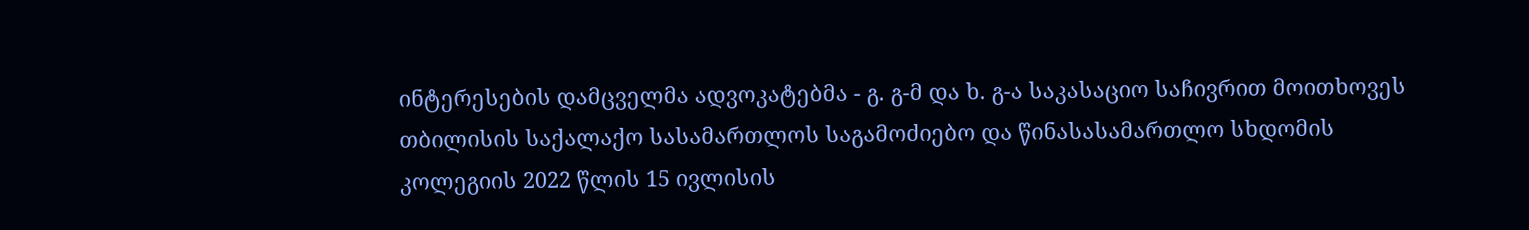ინტერესების დამცველმა ადვოკატებმა - გ. გ-მ და ხ. გ-ა საკასაციო საჩივრით მოითხოვეს თბილისის საქალაქო სასამართლოს საგამოძიებო და წინასასამართლო სხდომის კოლეგიის 2022 წლის 15 ივლისის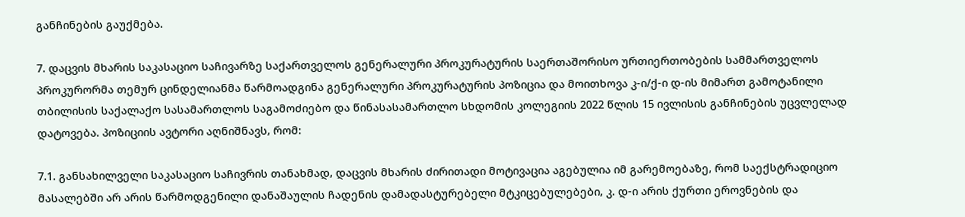განჩინების გაუქმება.

7. დაცვის მხარის საკასაციო საჩივარზე საქართველოს გენერალური პროკურატურის საერთაშორისო ურთიერთობების სამმართველოს პროკურორმა თემურ ცინდელიანმა წარმოადგინა გენერალური პროკურატურის პოზიცია და მოითხოვა კ-ი/ქ-ი დ-ის მიმართ გამოტანილი თბილისის საქალაქო სასამართლოს საგამოძიებო და წინასასამართლო სხდომის კოლეგიის 2022 წლის 15 ივლისის განჩინების უცვლელად დატოვება. პოზიციის ავტორი აღნიშნავს, რომ:

7.1. განსახილველი საკასაციო საჩივრის თანახმად, დაცვის მხარის ძირითადი მოტივაცია აგებულია იმ გარემოებაზე, რომ საექსტრადიციო მასალებში არ არის წარმოდგენილი დანაშაულის ჩადენის დამადასტურებელი მტკიცებულებები, კ. დ-ი არის ქურთი ეროვნების და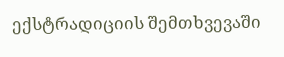ექსტრადიციის შემთხვევაში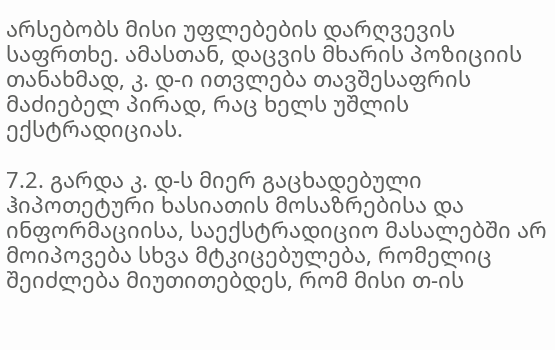არსებობს მისი უფლებების დარღვევის საფრთხე. ამასთან, დაცვის მხარის პოზიციის თანახმად, კ. დ-ი ითვლება თავშესაფრის მაძიებელ პირად, რაც ხელს უშლის ექსტრადიციას.

7.2. გარდა კ. დ-ს მიერ გაცხადებული ჰიპოთეტური ხასიათის მოსაზრებისა და ინფორმაციისა, საექსტრადიციო მასალებში არ მოიპოვება სხვა მტკიცებულება, რომელიც შეიძლება მიუთითებდეს, რომ მისი თ-ის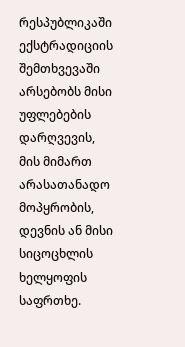რესპუბლიკაში ექსტრადიციის შემთხვევაში არსებობს მისი უფლებების დარღვევის, მის მიმართ არასათანადო მოპყრობის, დევნის ან მისი სიცოცხლის ხელყოფის საფრთხე.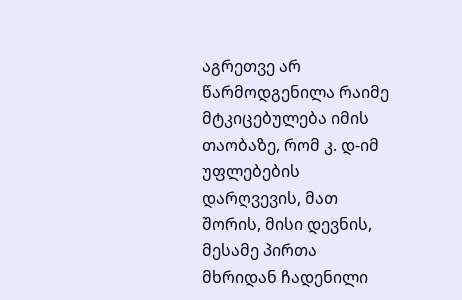აგრეთვე არ წარმოდგენილა რაიმე მტკიცებულება იმის თაობაზე, რომ კ. დ-იმ უფლებების დარღვევის, მათ შორის, მისი დევნის, მესამე პირთა მხრიდან ჩადენილი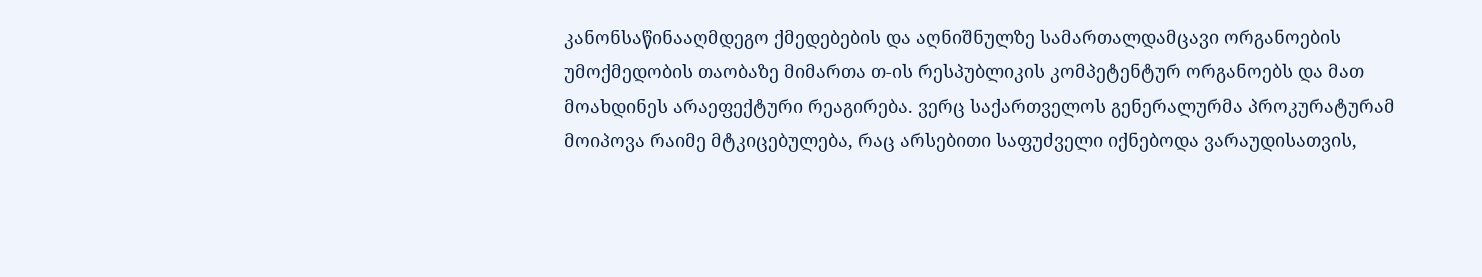კანონსაწინააღმდეგო ქმედებების და აღნიშნულზე სამართალდამცავი ორგანოების უმოქმედობის თაობაზე მიმართა თ-ის რესპუბლიკის კომპეტენტურ ორგანოებს და მათ მოახდინეს არაეფექტური რეაგირება. ვერც საქართველოს გენერალურმა პროკურატურამ მოიპოვა რაიმე მტკიცებულება, რაც არსებითი საფუძველი იქნებოდა ვარაუდისათვის,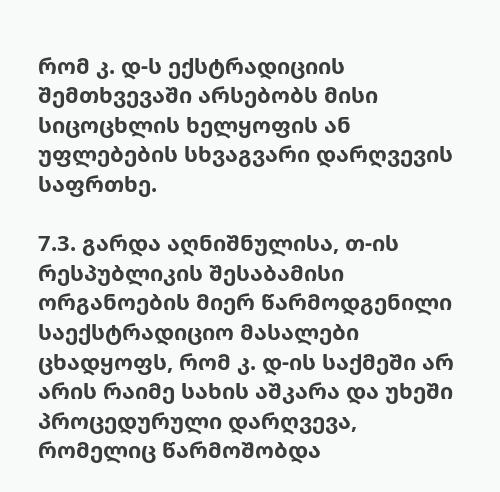რომ კ. დ-ს ექსტრადიციის შემთხვევაში არსებობს მისი სიცოცხლის ხელყოფის ან უფლებების სხვაგვარი დარღვევის საფრთხე.

7.3. გარდა აღნიშნულისა, თ-ის რესპუბლიკის შესაბამისი ორგანოების მიერ წარმოდგენილი საექსტრადიციო მასალები ცხადყოფს, რომ კ. დ-ის საქმეში არ არის რაიმე სახის აშკარა და უხეში პროცედურული დარღვევა, რომელიც წარმოშობდა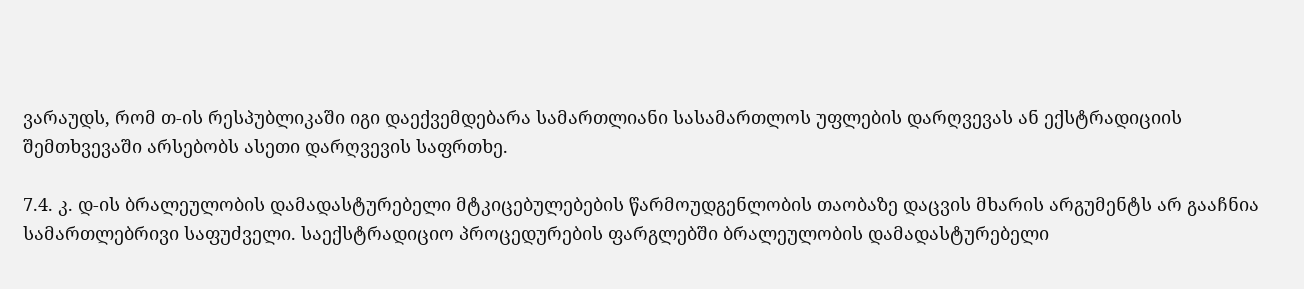ვარაუდს, რომ თ-ის რესპუბლიკაში იგი დაექვემდებარა სამართლიანი სასამართლოს უფლების დარღვევას ან ექსტრადიციის შემთხვევაში არსებობს ასეთი დარღვევის საფრთხე.

7.4. კ. დ-ის ბრალეულობის დამადასტურებელი მტკიცებულებების წარმოუდგენლობის თაობაზე დაცვის მხარის არგუმენტს არ გააჩნია სამართლებრივი საფუძველი. საექსტრადიციო პროცედურების ფარგლებში ბრალეულობის დამადასტურებელი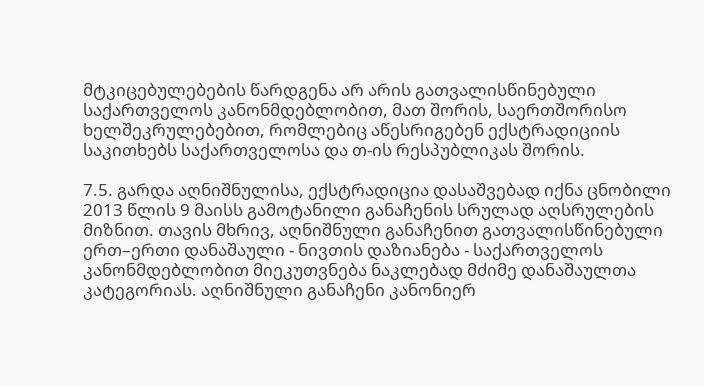მტკიცებულებების წარდგენა არ არის გათვალისწინებული საქართველოს კანონმდებლობით, მათ შორის, საერთშორისო ხელშეკრულებებით, რომლებიც აწესრიგებენ ექსტრადიციის საკითხებს საქართველოსა და თ-ის რესპუბლიკას შორის.

7.5. გარდა აღნიშნულისა, ექსტრადიცია დასაშვებად იქნა ცნობილი 2013 წლის 9 მაისს გამოტანილი განაჩენის სრულად აღსრულების მიზნით. თავის მხრივ, აღნიშნული განაჩენით გათვალისწინებული ერთ–ერთი დანაშაული - ნივთის დაზიანება - საქართველოს კანონმდებლობით მიეკუთვნება ნაკლებად მძიმე დანაშაულთა კატეგორიას. აღნიშნული განაჩენი კანონიერ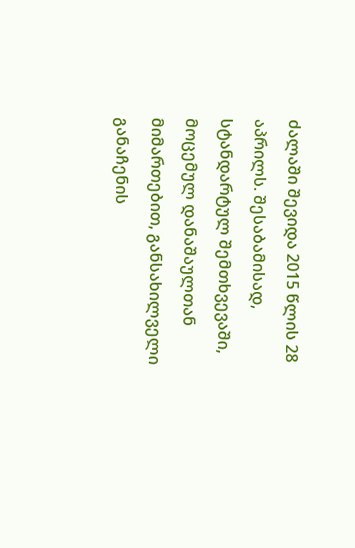ძალაში შევიდა 2015 წლის 28 აპრილს. შესაბამისად, სტანდარტულ შემთხვევაში, მოცემულ დანაშაულთან მიმართებით, განსახილველი განაჩენის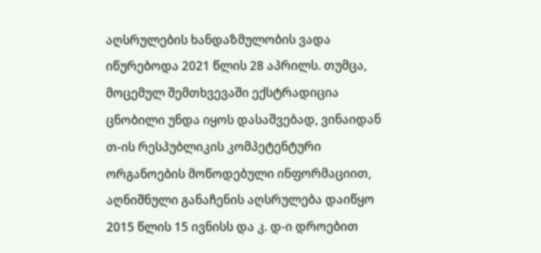აღსრულების ხანდაზმულობის ვადა იწურებოდა 2021 წლის 28 აპრილს. თუმცა, მოცემულ შემთხვევაში ექსტრადიცია ცნობილი უნდა იყოს დასაშვებად, ვინაიდან თ-ის რესპუბლიკის კომპეტენტური ორგანოების მოწოდებული ინფორმაციით, აღნიშნული განაჩენის აღსრულება დაიწყო 2015 წლის 15 ივნისს და კ. დ-ი დროებით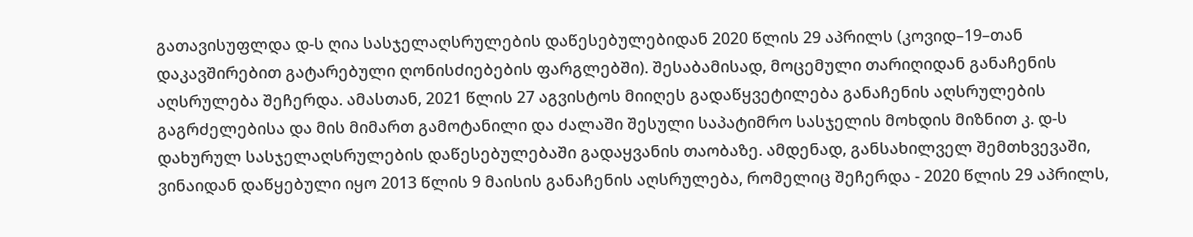გათავისუფლდა დ-ს ღია სასჯელაღსრულების დაწესებულებიდან 2020 წლის 29 აპრილს (კოვიდ–19–თან დაკავშირებით გატარებული ღონისძიებების ფარგლებში). შესაბამისად, მოცემული თარიღიდან განაჩენის აღსრულება შეჩერდა. ამასთან, 2021 წლის 27 აგვისტოს მიიღეს გადაწყვეტილება განაჩენის აღსრულების გაგრძელებისა და მის მიმართ გამოტანილი და ძალაში შესული საპატიმრო სასჯელის მოხდის მიზნით კ. დ-ს დახურულ სასჯელაღსრულების დაწესებულებაში გადაყვანის თაობაზე. ამდენად, განსახილველ შემთხვევაში, ვინაიდან დაწყებული იყო 2013 წლის 9 მაისის განაჩენის აღსრულება, რომელიც შეჩერდა - 2020 წლის 29 აპრილს,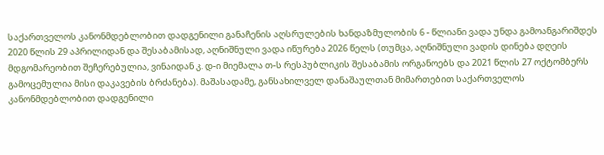საქართველოს კანონმდებლობით დადგენილი განაჩენის აღსრულების ხანდაზმულობის 6 - წლიანი ვადა უნდა გამოანგარიშდეს 2020 წლის 29 აპრილიდან და შესაბამისად, აღნიშნული ვადა იწურება 2026 წელს (თუმცა, აღნიშნული ვადის დინება დღეის მდგომარეობით შეჩერებულია, ვინაიდან კ. დ-ი მიემალა თ-ს რესპუბლიკის შესაბამის ორგანოებს და 2021 წლის 27 ოქტომბერს გამოცემულია მისი დაკავების ბრძანება). მაშასადამე, განსახილველ დანაშაულთან მიმართებით საქართველოს კანონმდებლობით დადგენილი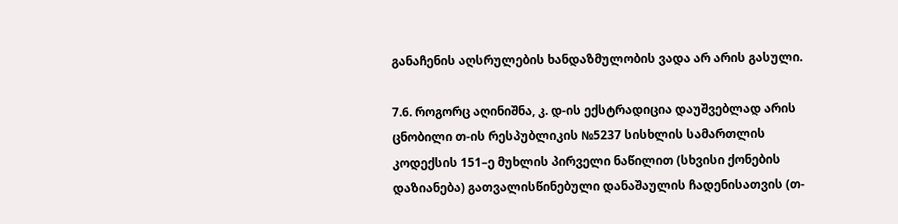განაჩენის აღსრულების ხანდაზმულობის ვადა არ არის გასული.

7.6. როგორც აღინიშნა, კ. დ-ის ექსტრადიცია დაუშვებლად არის ცნობილი თ-ის რესპუბლიკის №5237 სისხლის სამართლის კოდექსის 151–ე მუხლის პირველი ნაწილით (სხვისი ქონების დაზიანება) გათვალისწინებული დანაშაულის ჩადენისათვის (თ-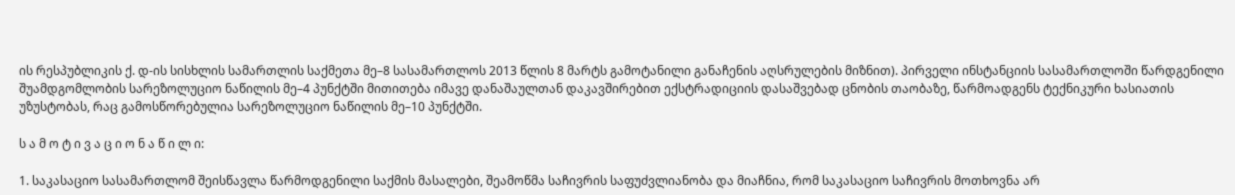ის რესპუბლიკის ქ. დ-ის სისხლის სამართლის საქმეთა მე–8 სასამართლოს 2013 წლის 8 მარტს გამოტანილი განაჩენის აღსრულების მიზნით). პირველი ინსტანციის სასამართლოში წარდგენილი შუამდგომლობის სარეზოლუციო ნაწილის მე–4 პუნქტში მითითება იმავე დანაშაულთან დაკავშირებით ექსტრადიციის დასაშვებად ცნობის თაობაზე, წარმოადგენს ტექნიკური ხასიათის უზუსტობას, რაც გამოსწორებულია სარეზოლუციო ნაწილის მე–10 პუნქტში.

ს ა მ ო ტ ი ვ ა ც ი ო ნ ა წ ი ლ ი:

1. საკასაციო სასამართლომ შეისწავლა წარმოდგენილი საქმის მასალები, შეამოწმა საჩივრის საფუძვლიანობა და მიაჩნია, რომ საკასაციო საჩივრის მოთხოვნა არ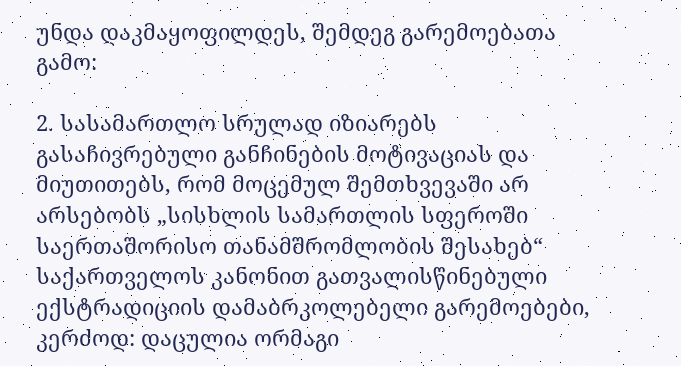უნდა დაკმაყოფილდეს, შემდეგ გარემოებათა გამო:

2. სასამართლო სრულად იზიარებს გასაჩივრებული განჩინების მოტივაციას და მიუთითებს, რომ მოცემულ შემთხვევაში არ არსებობს „სისხლის სამართლის სფეროში საერთაშორისო თანამშრომლობის შესახებ“ საქართველოს კანონით გათვალისწინებული ექსტრადიციის დამაბრკოლებელი გარემოებები, კერძოდ: დაცულია ორმაგი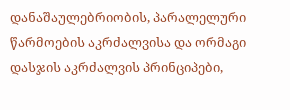დანაშაულებრიობის, პარალელური წარმოების აკრძალვისა და ორმაგი დასჯის აკრძალვის პრინციპები,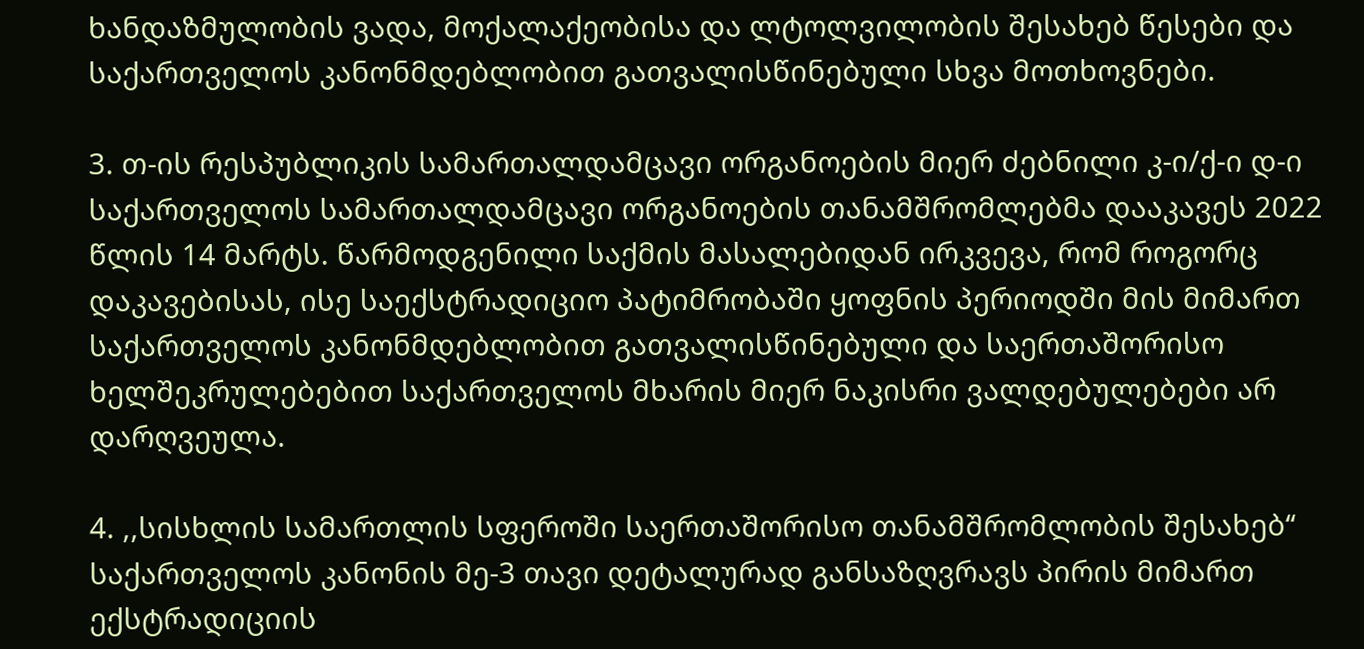ხანდაზმულობის ვადა, მოქალაქეობისა და ლტოლვილობის შესახებ წესები და საქართველოს კანონმდებლობით გათვალისწინებული სხვა მოთხოვნები.

3. თ-ის რესპუბლიკის სამართალდამცავი ორგანოების მიერ ძებნილი კ-ი/ქ-ი დ-ი საქართველოს სამართალდამცავი ორგანოების თანამშრომლებმა დააკავეს 2022 წლის 14 მარტს. წარმოდგენილი საქმის მასალებიდან ირკვევა, რომ როგორც დაკავებისას, ისე საექსტრადიციო პატიმრობაში ყოფნის პერიოდში მის მიმართ საქართველოს კანონმდებლობით გათვალისწინებული და საერთაშორისო ხელშეკრულებებით საქართველოს მხარის მიერ ნაკისრი ვალდებულებები არ დარღვეულა.

4. ,,სისხლის სამართლის სფეროში საერთაშორისო თანამშრომლობის შესახებ‘‘ საქართველოს კანონის მე-3 თავი დეტალურად განსაზღვრავს პირის მიმართ ექსტრადიციის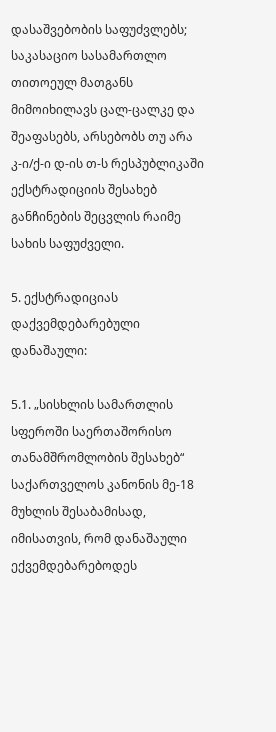დასაშვებობის საფუძვლებს; საკასაციო სასამართლო თითოეულ მათგანს მიმოიხილავს ცალ-ცალკე და შეაფასებს, არსებობს თუ არა კ-ი/ქ-ი დ-ის თ-ს რესპუბლიკაში ექსტრადიციის შესახებ განჩინების შეცვლის რაიმე სახის საფუძველი.

5. ექსტრადიციას დაქვემდებარებული დანაშაული:

5.1. „სისხლის სამართლის სფეროში საერთაშორისო თანამშრომლობის შესახებ“ საქართველოს კანონის მე-18 მუხლის შესაბამისად, იმისათვის, რომ დანაშაული ექვემდებარებოდეს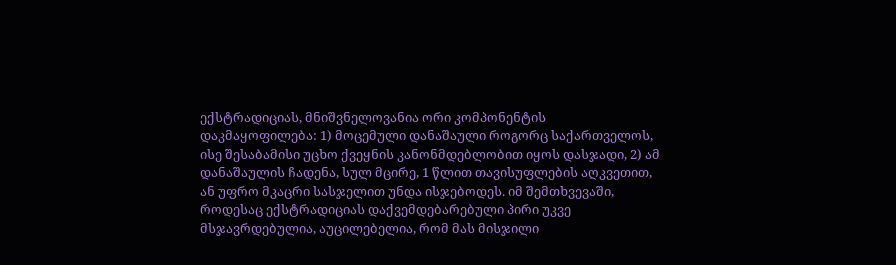ექსტრადიციას, მნიშვნელოვანია ორი კომპონენტის დაკმაყოფილება: 1) მოცემული დანაშაული როგორც საქართველოს, ისე შესაბამისი უცხო ქვეყნის კანონმდებლობით იყოს დასჯადი, 2) ამ დანაშაულის ჩადენა, სულ მცირე, 1 წლით თავისუფლების აღკვეთით, ან უფრო მკაცრი სასჯელით უნდა ისჯებოდეს. იმ შემთხვევაში, როდესაც ექსტრადიციას დაქვემდებარებული პირი უკვე მსჯავრდებულია, აუცილებელია, რომ მას მისჯილი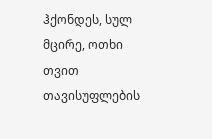ჰქონდეს, სულ მცირე, ოთხი თვით თავისუფლების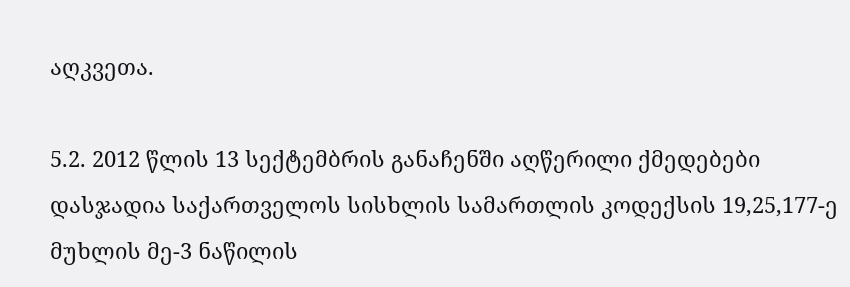აღკვეთა.

5.2. 2012 წლის 13 სექტემბრის განაჩენში აღწერილი ქმედებები დასჯადია საქართველოს სისხლის სამართლის კოდექსის 19,25,177-ე მუხლის მე-3 ნაწილის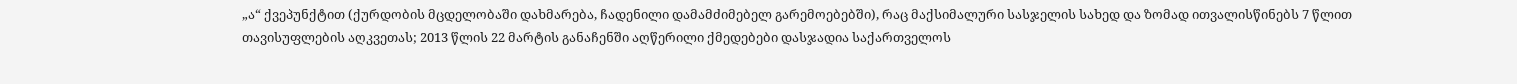„ა“ ქვეპუნქტით (ქურდობის მცდელობაში დახმარება, ჩადენილი დამამძიმებელ გარემოებებში), რაც მაქსიმალური სასჯელის სახედ და ზომად ითვალისწინებს 7 წლით თავისუფლების აღკვეთას; 2013 წლის 22 მარტის განაჩენში აღწერილი ქმედებები დასჯადია საქართველოს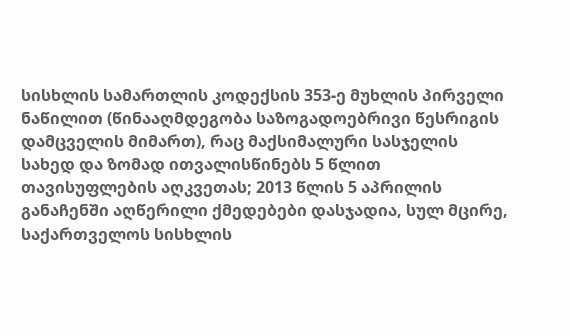სისხლის სამართლის კოდექსის 353-ე მუხლის პირველი ნაწილით (წინააღმდეგობა საზოგადოებრივი წესრიგის დამცველის მიმართ), რაც მაქსიმალური სასჯელის სახედ და ზომად ითვალისწინებს 5 წლით თავისუფლების აღკვეთას; 2013 წლის 5 აპრილის განაჩენში აღწერილი ქმედებები დასჯადია, სულ მცირე, საქართველოს სისხლის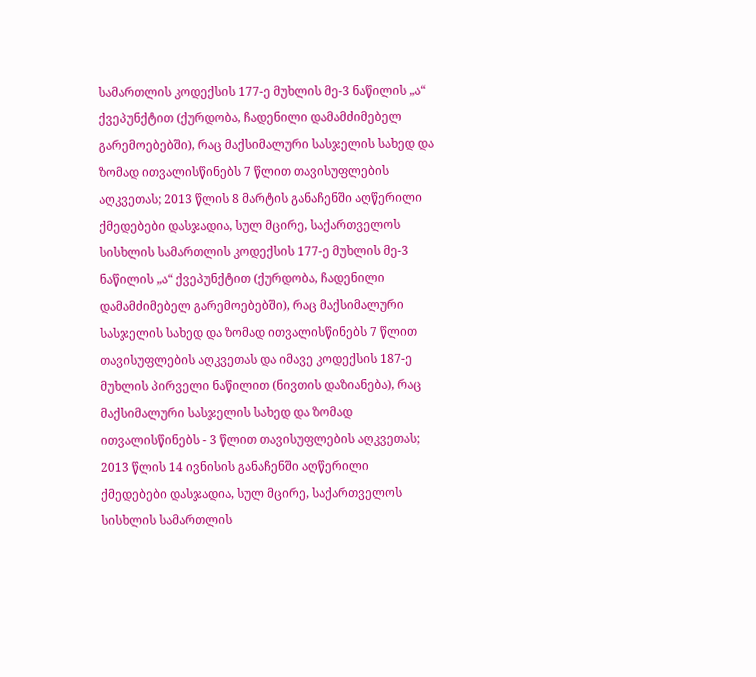სამართლის კოდექსის 177-ე მუხლის მე-3 ნაწილის „ა“ ქვეპუნქტით (ქურდობა, ჩადენილი დამამძიმებელ გარემოებებში), რაც მაქსიმალური სასჯელის სახედ და ზომად ითვალისწინებს 7 წლით თავისუფლების აღკვეთას; 2013 წლის 8 მარტის განაჩენში აღწერილი ქმედებები დასჯადია, სულ მცირე, საქართველოს სისხლის სამართლის კოდექსის 177-ე მუხლის მე-3 ნაწილის „ა“ ქვეპუნქტით (ქურდობა, ჩადენილი დამამძიმებელ გარემოებებში), რაც მაქსიმალური სასჯელის სახედ და ზომად ითვალისწინებს 7 წლით თავისუფლების აღკვეთას და იმავე კოდექსის 187-ე მუხლის პირველი ნაწილით (ნივთის დაზიანება), რაც მაქსიმალური სასჯელის სახედ და ზომად ითვალისწინებს - 3 წლით თავისუფლების აღკვეთას; 2013 წლის 14 ივნისის განაჩენში აღწერილი ქმედებები დასჯადია, სულ მცირე, საქართველოს სისხლის სამართლის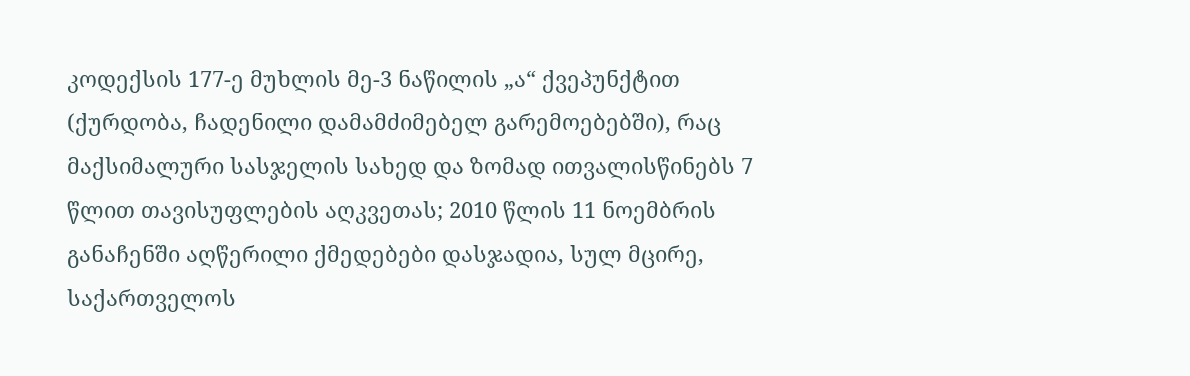კოდექსის 177-ე მუხლის მე-3 ნაწილის „ა“ ქვეპუნქტით (ქურდობა, ჩადენილი დამამძიმებელ გარემოებებში), რაც მაქსიმალური სასჯელის სახედ და ზომად ითვალისწინებს 7 წლით თავისუფლების აღკვეთას; 2010 წლის 11 ნოემბრის განაჩენში აღწერილი ქმედებები დასჯადია, სულ მცირე, საქართველოს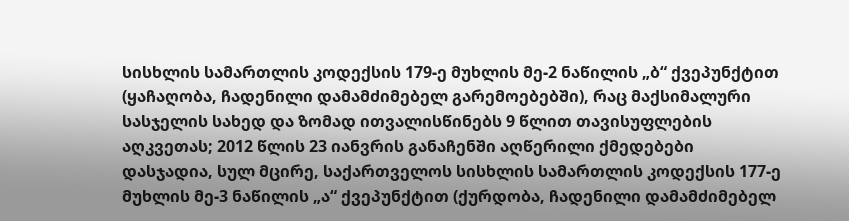სისხლის სამართლის კოდექსის 179-ე მუხლის მე-2 ნაწილის „ბ“ ქვეპუნქტით (ყაჩაღობა, ჩადენილი დამამძიმებელ გარემოებებში), რაც მაქსიმალური სასჯელის სახედ და ზომად ითვალისწინებს 9 წლით თავისუფლების აღკვეთას; 2012 წლის 23 იანვრის განაჩენში აღწერილი ქმედებები დასჯადია, სულ მცირე, საქართველოს სისხლის სამართლის კოდექსის 177-ე მუხლის მე-3 ნაწილის „ა“ ქვეპუნქტით (ქურდობა, ჩადენილი დამამძიმებელ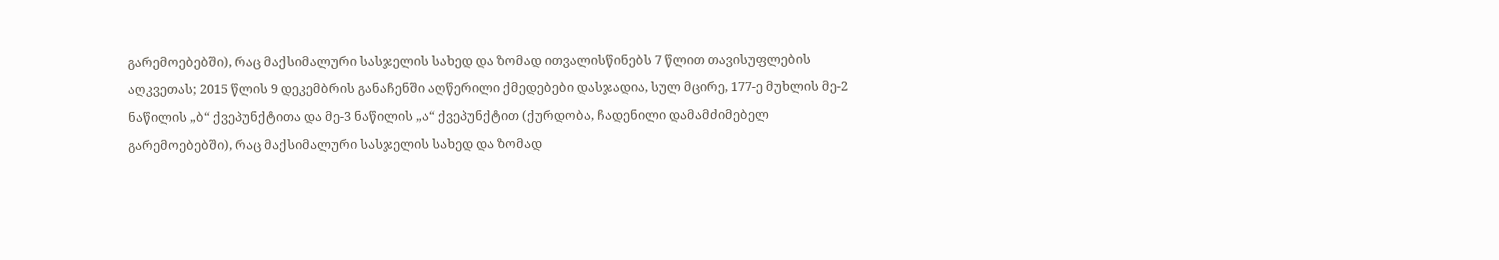გარემოებებში), რაც მაქსიმალური სასჯელის სახედ და ზომად ითვალისწინებს 7 წლით თავისუფლების აღკვეთას; 2015 წლის 9 დეკემბრის განაჩენში აღწერილი ქმედებები დასჯადია, სულ მცირე, 177-ე მუხლის მე-2 ნაწილის „ბ“ ქვეპუნქტითა და მე-3 ნაწილის „ა“ ქვეპუნქტით (ქურდობა, ჩადენილი დამამძიმებელ გარემოებებში), რაც მაქსიმალური სასჯელის სახედ და ზომად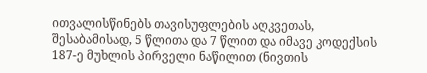ითვალისწინებს თავისუფლების აღკვეთას, შესაბამისად, 5 წლითა და 7 წლით და იმავე კოდექსის 187-ე მუხლის პირველი ნაწილით (ნივთის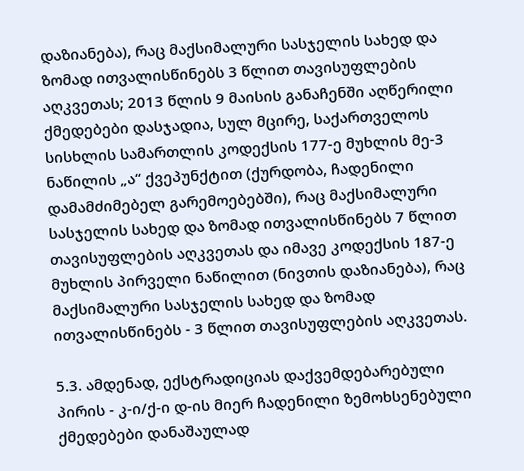დაზიანება), რაც მაქსიმალური სასჯელის სახედ და ზომად ითვალისწინებს 3 წლით თავისუფლების აღკვეთას; 2013 წლის 9 მაისის განაჩენში აღწერილი ქმედებები დასჯადია, სულ მცირე, საქართველოს სისხლის სამართლის კოდექსის 177-ე მუხლის მე-3 ნაწილის „ა“ ქვეპუნქტით (ქურდობა, ჩადენილი დამამძიმებელ გარემოებებში), რაც მაქსიმალური სასჯელის სახედ და ზომად ითვალისწინებს 7 წლით თავისუფლების აღკვეთას და იმავე კოდექსის 187-ე მუხლის პირველი ნაწილით (ნივთის დაზიანება), რაც მაქსიმალური სასჯელის სახედ და ზომად ითვალისწინებს - 3 წლით თავისუფლების აღკვეთას.

5.3. ამდენად, ექსტრადიციას დაქვემდებარებული პირის - კ-ი/ქ-ი დ-ის მიერ ჩადენილი ზემოხსენებული ქმედებები დანაშაულად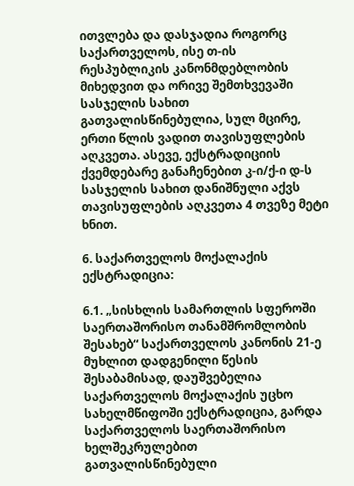ითვლება და დასჯადია როგორც საქართველოს, ისე თ-ის რესპუბლიკის კანონმდებლობის მიხედვით და ორივე შემთხვევაში სასჯელის სახით გათვალისწინებულია, სულ მცირე, ერთი წლის ვადით თავისუფლების აღკვეთა. ასევე, ექსტრადიციის ქვემდებარე განაჩენებით კ-ი/ქ-ი დ-ს სასჯელის სახით დანიშნული აქვს თავისუფლების აღკვეთა 4 თვეზე მეტი ხნით.

6. საქართველოს მოქალაქის ექსტრადიცია:

6.1. „სისხლის სამართლის სფეროში საერთაშორისო თანამშრომლობის შესახებ“ საქართველოს კანონის 21-ე მუხლით დადგენილი წესის შესაბამისად, დაუშვებელია საქართველოს მოქალაქის უცხო სახელმწიფოში ექსტრადიცია, გარდა საქართველოს საერთაშორისო ხელშეკრულებით გათვალისწინებული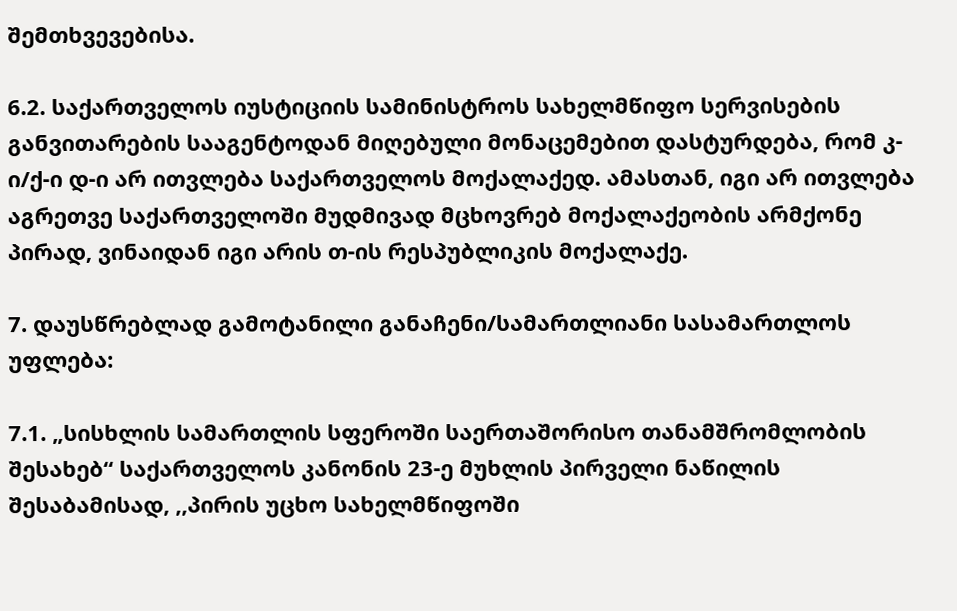შემთხვევებისა.

6.2. საქართველოს იუსტიციის სამინისტროს სახელმწიფო სერვისების განვითარების სააგენტოდან მიღებული მონაცემებით დასტურდება, რომ კ-ი/ქ-ი დ-ი არ ითვლება საქართველოს მოქალაქედ. ამასთან, იგი არ ითვლება აგრეთვე საქართველოში მუდმივად მცხოვრებ მოქალაქეობის არმქონე პირად, ვინაიდან იგი არის თ-ის რესპუბლიკის მოქალაქე.

7. დაუსწრებლად გამოტანილი განაჩენი/სამართლიანი სასამართლოს უფლება:

7.1. „სისხლის სამართლის სფეროში საერთაშორისო თანამშრომლობის შესახებ“ საქართველოს კანონის 23-ე მუხლის პირველი ნაწილის შესაბამისად, ,,პირის უცხო სახელმწიფოში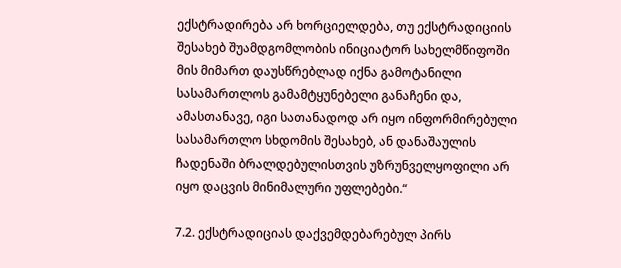ექსტრადირება არ ხორციელდება, თუ ექსტრადიციის შესახებ შუამდგომლობის ინიციატორ სახელმწიფოში მის მიმართ დაუსწრებლად იქნა გამოტანილი სასამართლოს გამამტყუნებელი განაჩენი და, ამასთანავე, იგი სათანადოდ არ იყო ინფორმირებული სასამართლო სხდომის შესახებ, ან დანაშაულის ჩადენაში ბრალდებულისთვის უზრუნველყოფილი არ იყო დაცვის მინიმალური უფლებები.“

7.2. ექსტრადიციას დაქვემდებარებულ პირს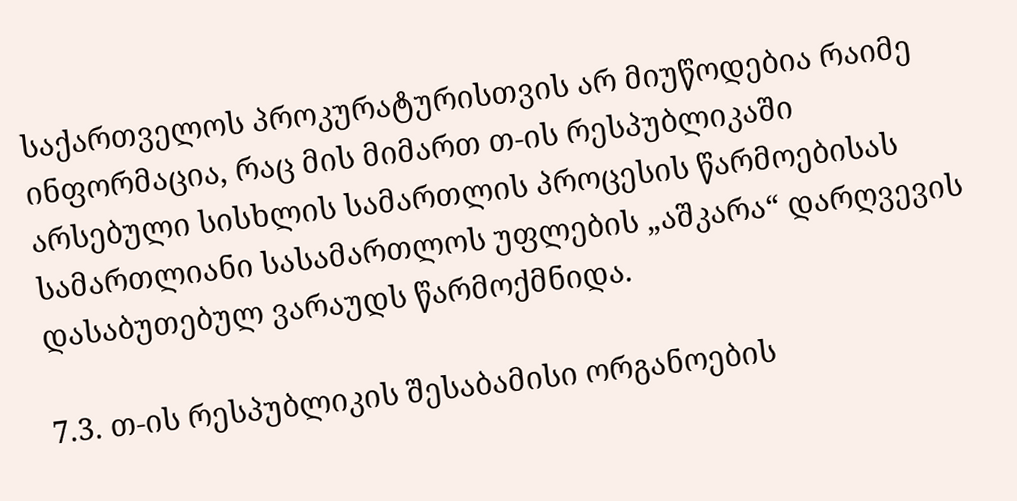საქართველოს პროკურატურისთვის არ მიუწოდებია რაიმე ინფორმაცია, რაც მის მიმართ თ-ის რესპუბლიკაში არსებული სისხლის სამართლის პროცესის წარმოებისას სამართლიანი სასამართლოს უფლების „აშკარა“ დარღვევის დასაბუთებულ ვარაუდს წარმოქმნიდა.

7.3. თ-ის რესპუბლიკის შესაბამისი ორგანოების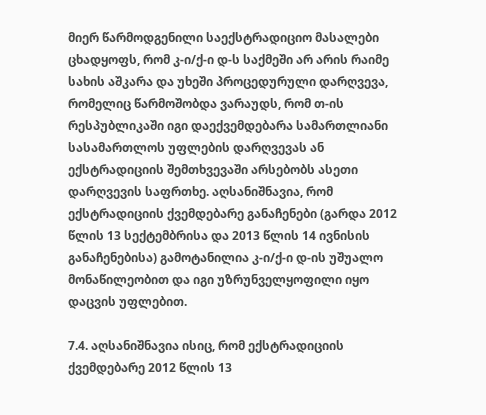მიერ წარმოდგენილი საექსტრადიციო მასალები ცხადყოფს, რომ კ-ი/ქ-ი დ-ს საქმეში არ არის რაიმე სახის აშკარა და უხეში პროცედურული დარღვევა, რომელიც წარმოშობდა ვარაუდს, რომ თ-ის რესპუბლიკაში იგი დაექვემდებარა სამართლიანი სასამართლოს უფლების დარღვევას ან ექსტრადიციის შემთხვევაში არსებობს ასეთი დარღვევის საფრთხე. აღსანიშნავია, რომ ექსტრადიციის ქვემდებარე განაჩენები (გარდა 2012 წლის 13 სექტემბრისა და 2013 წლის 14 ივნისის განაჩენებისა) გამოტანილია კ-ი/ქ-ი დ-ის უშუალო მონაწილეობით და იგი უზრუნველყოფილი იყო დაცვის უფლებით.

7.4. აღსანიშნავია ისიც, რომ ექსტრადიციის ქვემდებარე 2012 წლის 13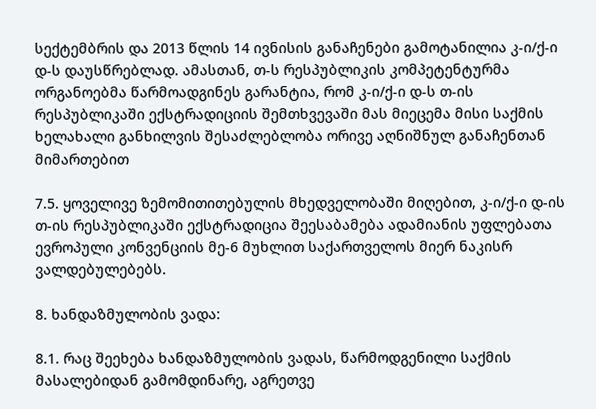სექტემბრის და 2013 წლის 14 ივნისის განაჩენები გამოტანილია კ-ი/ქ-ი დ-ს დაუსწრებლად. ამასთან, თ-ს რესპუბლიკის კომპეტენტურმა ორგანოებმა წარმოადგინეს გარანტია, რომ კ-ი/ქ-ი დ-ს თ-ის რესპუბლიკაში ექსტრადიციის შემთხვევაში მას მიეცემა მისი საქმის ხელახალი განხილვის შესაძლებლობა ორივე აღნიშნულ განაჩენთან მიმართებით

7.5. ყოველივე ზემომითითებულის მხედველობაში მიღებით, კ-ი/ქ-ი დ-ის თ-ის რესპუბლიკაში ექსტრადიცია შეესაბამება ადამიანის უფლებათა ევროპული კონვენციის მე-6 მუხლით საქართველოს მიერ ნაკისრ ვალდებულებებს.

8. ხანდაზმულობის ვადა:

8.1. რაც შეეხება ხანდაზმულობის ვადას, წარმოდგენილი საქმის მასალებიდან გამომდინარე, აგრეთვე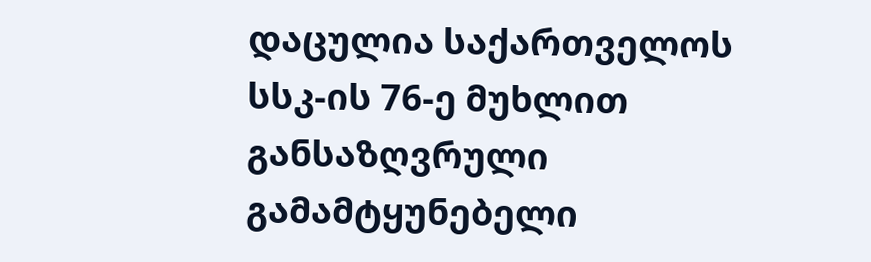დაცულია საქართველოს სსკ-ის 76-ე მუხლით განსაზღვრული გამამტყუნებელი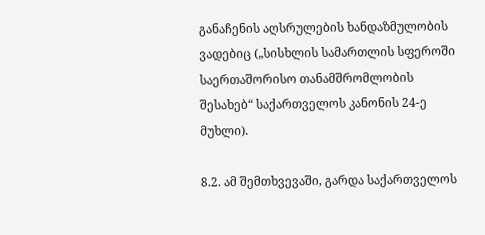განაჩენის აღსრულების ხანდაზმულობის ვადებიც („სისხლის სამართლის სფეროში საერთაშორისო თანამშრომლობის შესახებ“ საქართველოს კანონის 24-ე მუხლი).

8.2. ამ შემთხვევაში, გარდა საქართველოს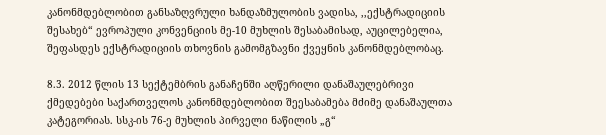კანონმდებლობით განსაზღვრული ხანდაზმულობის ვადისა, ,,ექსტრადიციის შესახებ“ ევროპული კონვენციის მე-10 მუხლის შესაბამისად, აუცილებელია, შეფასდეს ექსტრადიციის თხოვნის გამომგზავნი ქვეყნის კანონმდებლობაც.

8.3. 2012 წლის 13 სექტემბრის განაჩენში აღწერილი დანაშაულებრივი ქმედებები საქართველოს კანონმდებლობით შეესაბამება მძიმე დანაშაულთა კატეგორიას. სსკ-ის 76-ე მუხლის პირველი ნაწილის „გ“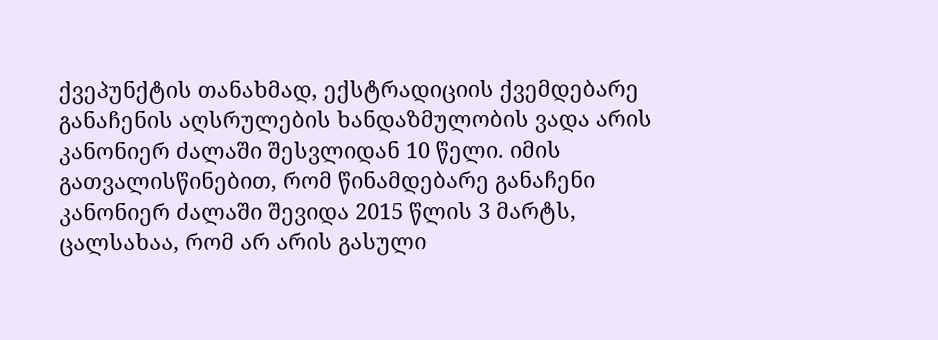ქვეპუნქტის თანახმად, ექსტრადიციის ქვემდებარე განაჩენის აღსრულების ხანდაზმულობის ვადა არის კანონიერ ძალაში შესვლიდან 10 წელი. იმის გათვალისწინებით, რომ წინამდებარე განაჩენი კანონიერ ძალაში შევიდა 2015 წლის 3 მარტს, ცალსახაა, რომ არ არის გასული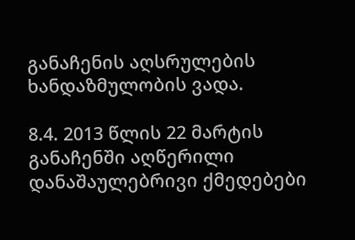განაჩენის აღსრულების ხანდაზმულობის ვადა.

8.4. 2013 წლის 22 მარტის განაჩენში აღწერილი დანაშაულებრივი ქმედებები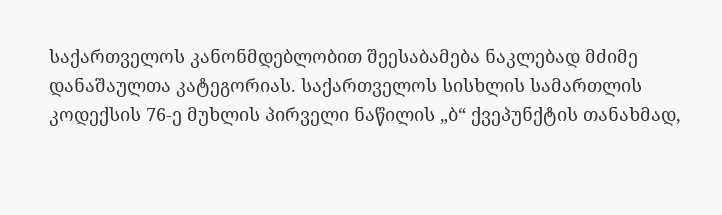საქართველოს კანონმდებლობით შეესაბამება ნაკლებად მძიმე დანაშაულთა კატეგორიას. საქართველოს სისხლის სამართლის კოდექსის 76-ე მუხლის პირველი ნაწილის „ბ“ ქვეპუნქტის თანახმად,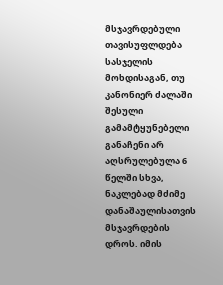მსჯავრდებული თავისუფლდება სასჯელის მოხდისაგან, თუ კანონიერ ძალაში შესული გამამტყუნებელი განაჩენი არ აღსრულებულა 6 წელში სხვა, ნაკლებად მძიმე დანაშაულისათვის მსჯავრდების დროს. იმის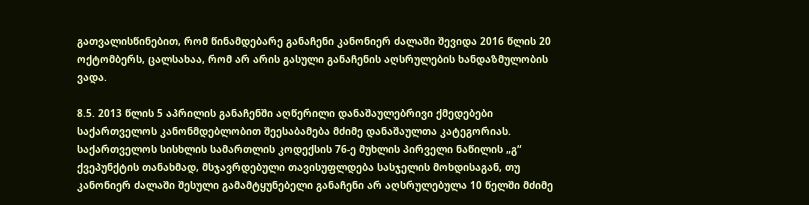გათვალისწინებით, რომ წინამდებარე განაჩენი კანონიერ ძალაში შევიდა 2016 წლის 20 ოქტომბერს, ცალსახაა, რომ არ არის გასული განაჩენის აღსრულების ხანდაზმულობის ვადა.

8.5. 2013 წლის 5 აპრილის განაჩენში აღწერილი დანაშაულებრივი ქმედებები საქართველოს კანონმდებლობით შეესაბამება მძიმე დანაშაულთა კატეგორიას. საქართველოს სისხლის სამართლის კოდექსის 76-ე მუხლის პირველი ნაწილის „გ“ ქვეპუნქტის თანახმად, მსჯავრდებული თავისუფლდება სასჯელის მოხდისაგან, თუ კანონიერ ძალაში შესული გამამტყუნებელი განაჩენი არ აღსრულებულა 10 წელში მძიმე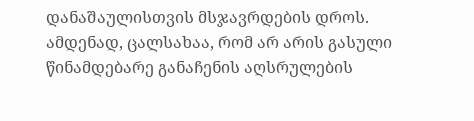დანაშაულისთვის მსჯავრდების დროს. ამდენად, ცალსახაა, რომ არ არის გასული წინამდებარე განაჩენის აღსრულების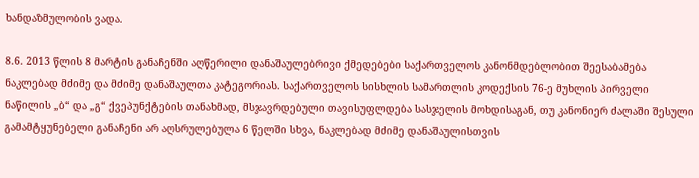ხანდაზმულობის ვადა.

8.6. 2013 წლის 8 მარტის განაჩენში აღწერილი დანაშაულებრივი ქმედებები საქართველოს კანონმდებლობით შეესაბამება ნაკლებად მძიმე და მძიმე დანაშაულთა კატეგორიას. საქართველოს სისხლის სამართლის კოდექსის 76-ე მუხლის პირველი ნაწილის „ბ“ და „გ“ ქვეპუნქტების თანახმად, მსჯავრდებული თავისუფლდება სასჯელის მოხდისაგან, თუ კანონიერ ძალაში შესული გამამტყუნებელი განაჩენი არ აღსრულებულა 6 წელში სხვა, ნაკლებად მძიმე დანაშაულისთვის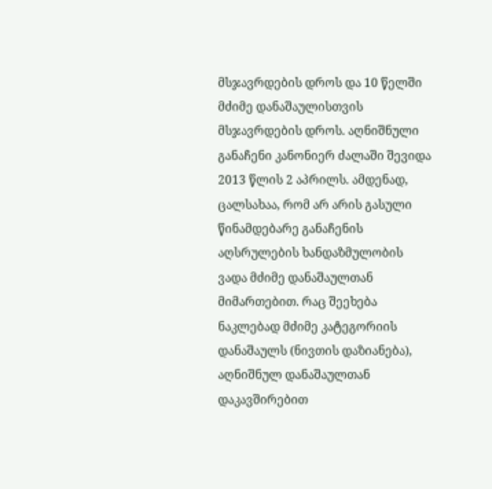მსჯავრდების დროს და 10 წელში მძიმე დანაშაულისთვის მსჯავრდების დროს. აღნიშნული განაჩენი კანონიერ ძალაში შევიდა 2013 წლის 2 აპრილს. ამდენად, ცალსახაა, რომ არ არის გასული წინამდებარე განაჩენის აღსრულების ხანდაზმულობის ვადა მძიმე დანაშაულთან მიმართებით. რაც შეეხება ნაკლებად მძიმე კატეგორიის დანაშაულს (ნივთის დაზიანება), აღნიშნულ დანაშაულთან დაკავშირებით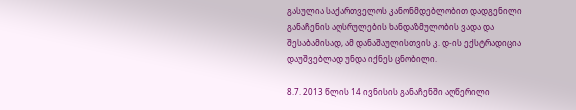გასულია საქართველოს კანონმდებლობით დადგენილი განაჩენის აღსრულების ხანდაზმულობის ვადა და შესაბამისად, ამ დანაშაულისთვის კ. დ-ის ექსტრადიცია დაუშვებლად უნდა იქნეს ცნობილი.

8.7. 2013 წლის 14 ივნისის განაჩენში აღწერილი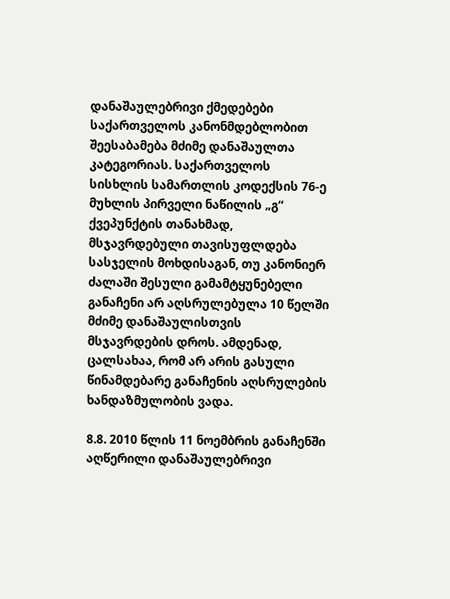დანაშაულებრივი ქმედებები საქართველოს კანონმდებლობით შეესაბამება მძიმე დანაშაულთა კატეგორიას. საქართველოს სისხლის სამართლის კოდექსის 76-ე მუხლის პირველი ნაწილის „გ“ ქვეპუნქტის თანახმად, მსჯავრდებული თავისუფლდება სასჯელის მოხდისაგან, თუ კანონიერ ძალაში შესული გამამტყუნებელი განაჩენი არ აღსრულებულა 10 წელში მძიმე დანაშაულისთვის მსჯავრდების დროს. ამდენად, ცალსახაა, რომ არ არის გასული წინამდებარე განაჩენის აღსრულების ხანდაზმულობის ვადა.

8.8. 2010 წლის 11 ნოემბრის განაჩენში აღწერილი დანაშაულებრივი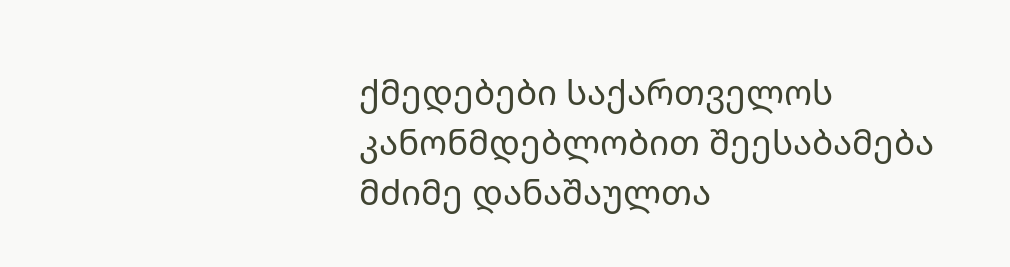ქმედებები საქართველოს კანონმდებლობით შეესაბამება მძიმე დანაშაულთა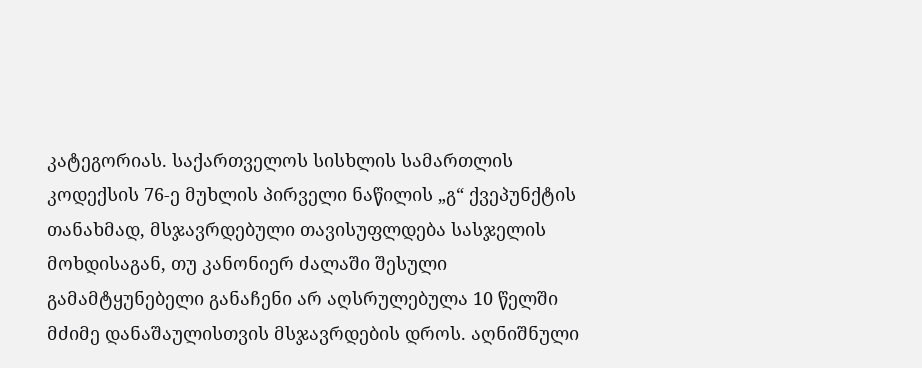კატეგორიას. საქართველოს სისხლის სამართლის კოდექსის 76-ე მუხლის პირველი ნაწილის „გ“ ქვეპუნქტის თანახმად, მსჯავრდებული თავისუფლდება სასჯელის მოხდისაგან, თუ კანონიერ ძალაში შესული გამამტყუნებელი განაჩენი არ აღსრულებულა 10 წელში მძიმე დანაშაულისთვის მსჯავრდების დროს. აღნიშნული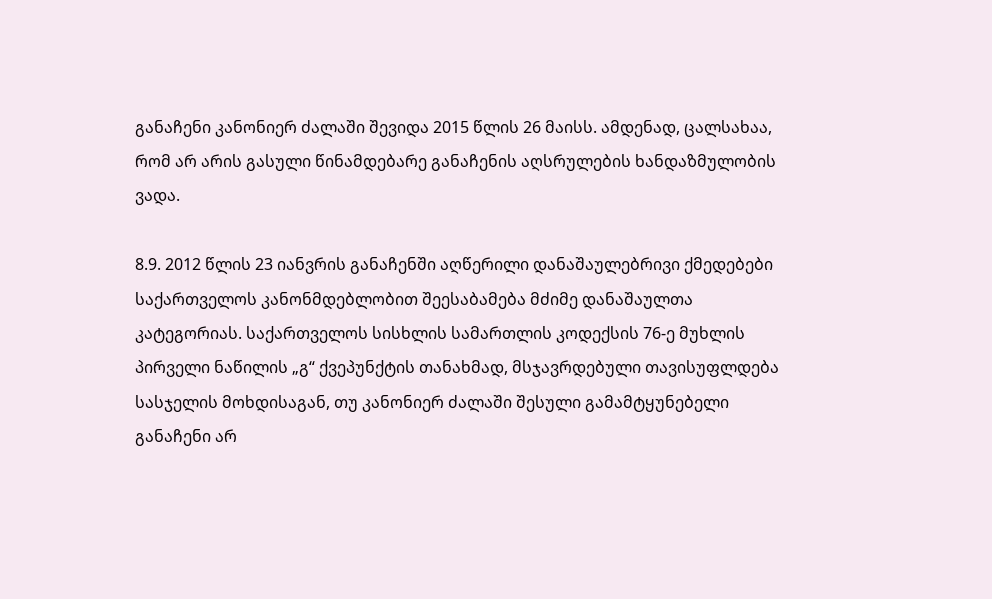განაჩენი კანონიერ ძალაში შევიდა 2015 წლის 26 მაისს. ამდენად, ცალსახაა, რომ არ არის გასული წინამდებარე განაჩენის აღსრულების ხანდაზმულობის ვადა.

8.9. 2012 წლის 23 იანვრის განაჩენში აღწერილი დანაშაულებრივი ქმედებები საქართველოს კანონმდებლობით შეესაბამება მძიმე დანაშაულთა კატეგორიას. საქართველოს სისხლის სამართლის კოდექსის 76-ე მუხლის პირველი ნაწილის „გ“ ქვეპუნქტის თანახმად, მსჯავრდებული თავისუფლდება სასჯელის მოხდისაგან, თუ კანონიერ ძალაში შესული გამამტყუნებელი განაჩენი არ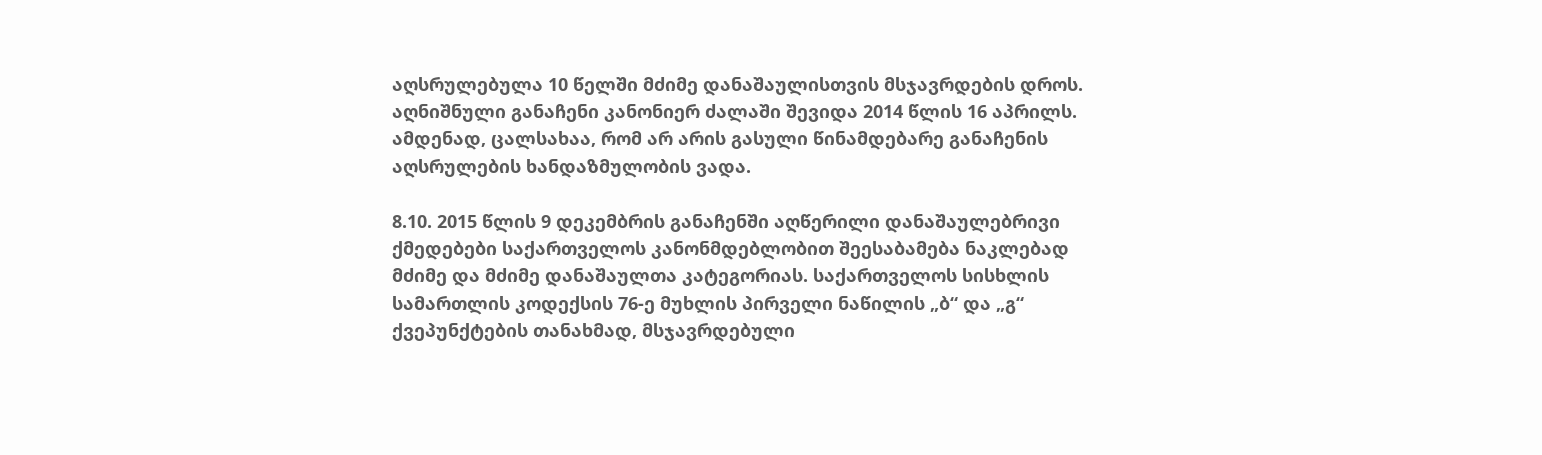აღსრულებულა 10 წელში მძიმე დანაშაულისთვის მსჯავრდების დროს. აღნიშნული განაჩენი კანონიერ ძალაში შევიდა 2014 წლის 16 აპრილს. ამდენად, ცალსახაა, რომ არ არის გასული წინამდებარე განაჩენის აღსრულების ხანდაზმულობის ვადა.

8.10. 2015 წლის 9 დეკემბრის განაჩენში აღწერილი დანაშაულებრივი ქმედებები საქართველოს კანონმდებლობით შეესაბამება ნაკლებად მძიმე და მძიმე დანაშაულთა კატეგორიას. საქართველოს სისხლის სამართლის კოდექსის 76-ე მუხლის პირველი ნაწილის „ბ“ და „გ“ ქვეპუნქტების თანახმად, მსჯავრდებული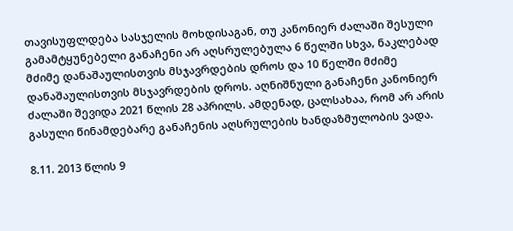თავისუფლდება სასჯელის მოხდისაგან, თუ კანონიერ ძალაში შესული გამამტყუნებელი განაჩენი არ აღსრულებულა 6 წელში სხვა, ნაკლებად მძიმე დანაშაულისთვის მსჯავრდების დროს და 10 წელში მძიმე დანაშაულისთვის მსჯავრდების დროს. აღნიშნული განაჩენი კანონიერ ძალაში შევიდა 2021 წლის 28 აპრილს. ამდენად, ცალსახაა, რომ არ არის გასული წინამდებარე განაჩენის აღსრულების ხანდაზმულობის ვადა.

8.11. 2013 წლის 9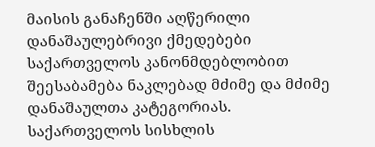მაისის განაჩენში აღწერილი დანაშაულებრივი ქმედებები საქართველოს კანონმდებლობით შეესაბამება ნაკლებად მძიმე და მძიმე დანაშაულთა კატეგორიას. საქართველოს სისხლის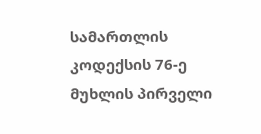სამართლის კოდექსის 76-ე მუხლის პირველი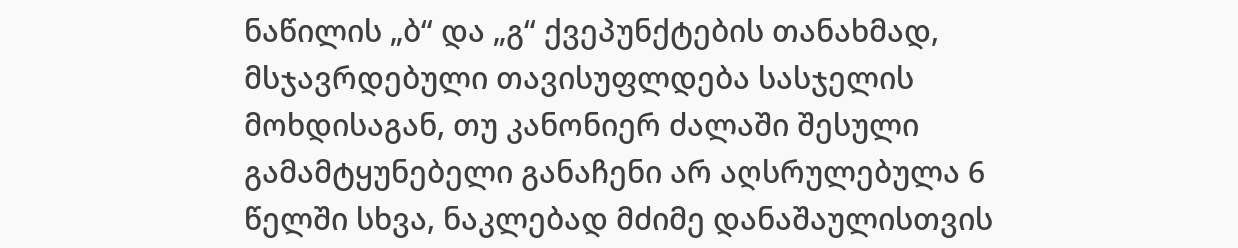ნაწილის „ბ“ და „გ“ ქვეპუნქტების თანახმად, მსჯავრდებული თავისუფლდება სასჯელის მოხდისაგან, თუ კანონიერ ძალაში შესული გამამტყუნებელი განაჩენი არ აღსრულებულა 6 წელში სხვა, ნაკლებად მძიმე დანაშაულისთვის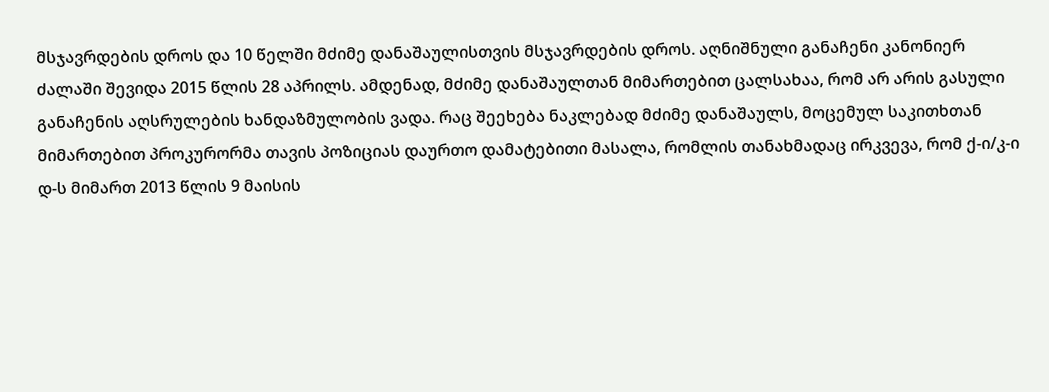მსჯავრდების დროს და 10 წელში მძიმე დანაშაულისთვის მსჯავრდების დროს. აღნიშნული განაჩენი კანონიერ ძალაში შევიდა 2015 წლის 28 აპრილს. ამდენად, მძიმე დანაშაულთან მიმართებით ცალსახაა, რომ არ არის გასული განაჩენის აღსრულების ხანდაზმულობის ვადა. რაც შეეხება ნაკლებად მძიმე დანაშაულს, მოცემულ საკითხთან მიმართებით პროკურორმა თავის პოზიციას დაურთო დამატებითი მასალა, რომლის თანახმადაც ირკვევა, რომ ქ-ი/კ-ი დ-ს მიმართ 2013 წლის 9 მაისის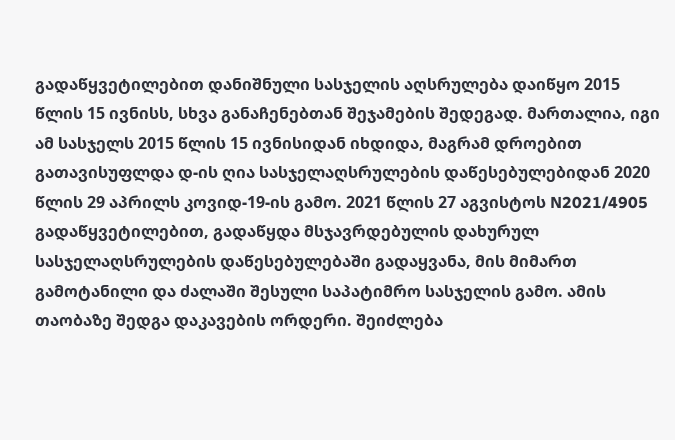გადაწყვეტილებით დანიშნული სასჯელის აღსრულება დაიწყო 2015 წლის 15 ივნისს, სხვა განაჩენებთან შეჯამების შედეგად. მართალია, იგი ამ სასჯელს 2015 წლის 15 ივნისიდან იხდიდა, მაგრამ დროებით გათავისუფლდა დ-ის ღია სასჯელაღსრულების დაწესებულებიდან 2020 წლის 29 აპრილს კოვიდ-19-ის გამო. 2021 წლის 27 აგვისტოს N2021/4905 გადაწყვეტილებით, გადაწყდა მსჯავრდებულის დახურულ სასჯელაღსრულების დაწესებულებაში გადაყვანა, მის მიმართ გამოტანილი და ძალაში შესული საპატიმრო სასჯელის გამო. ამის თაობაზე შედგა დაკავების ორდერი. შეიძლება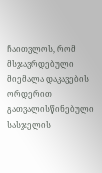ჩაითვლოს, რომ მსჯავრდებული მიემალა დაკავების ორდერით გათვალისწინებული სასჯელის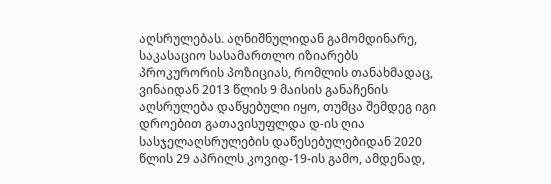აღსრულებას. აღნიშნულიდან გამომდინარე, საკასაციო სასამართლო იზიარებს პროკურორის პოზიციას, რომლის თანახმადაც, ვინაიდან 2013 წლის 9 მაისის განაჩენის აღსრულება დაწყებული იყო, თუმცა შემდეგ იგი დროებით გათავისუფლდა დ-ის ღია სასჯელაღსრულების დაწესებულებიდან 2020 წლის 29 აპრილს კოვიდ-19-ის გამო, ამდენად,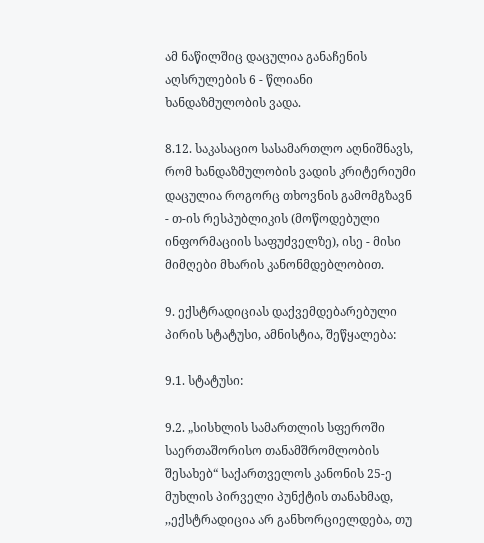ამ ნაწილშიც დაცულია განაჩენის აღსრულების 6 - წლიანი ხანდაზმულობის ვადა.

8.12. საკასაციო სასამართლო აღნიშნავს, რომ ხანდაზმულობის ვადის კრიტერიუმი დაცულია როგორც თხოვნის გამომგზავნ - თ-ის რესპუბლიკის (მოწოდებული ინფორმაციის საფუძველზე), ისე - მისი მიმღები მხარის კანონმდებლობით.

9. ექსტრადიციას დაქვემდებარებული პირის სტატუსი, ამნისტია, შეწყალება:

9.1. სტატუსი:

9.2. „სისხლის სამართლის სფეროში საერთაშორისო თანამშრომლობის შესახებ“ საქართველოს კანონის 25-ე მუხლის პირველი პუნქტის თანახმად, ,,ექსტრადიცია არ განხორციელდება, თუ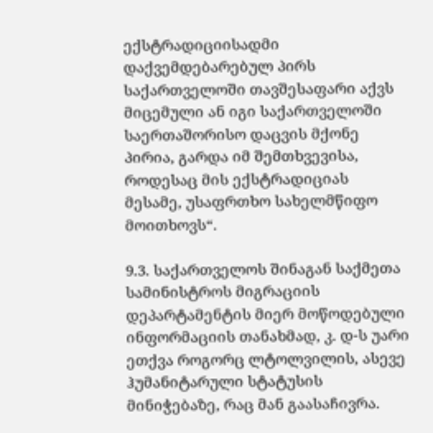ექსტრადიციისადმი დაქვემდებარებულ პირს საქართველოში თავშესაფარი აქვს მიცემული ან იგი საქართველოში საერთაშორისო დაცვის მქონე პირია, გარდა იმ შემთხვევისა, როდესაც მის ექსტრადიციას მესამე, უსაფრთხო სახელმწიფო მოითხოვს“.

9.3. საქართველოს შინაგან საქმეთა სამინისტროს მიგრაციის დეპარტამენტის მიერ მოწოდებული ინფორმაციის თანახმად, კ. დ-ს უარი ეთქვა როგორც ლტოლვილის, ასევე ჰუმანიტარული სტატუსის მინიჭებაზე, რაც მან გაასაჩივრა.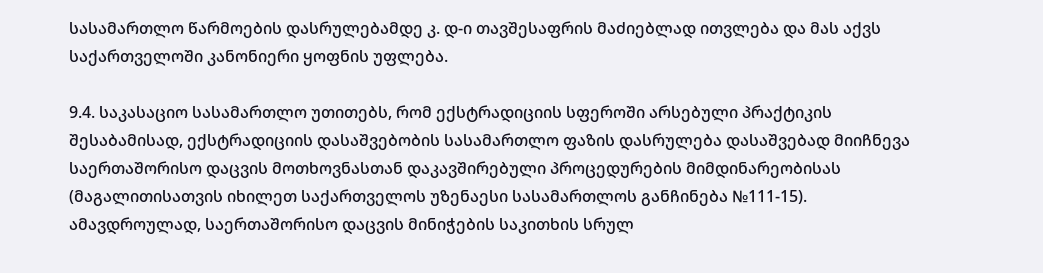სასამართლო წარმოების დასრულებამდე კ. დ-ი თავშესაფრის მაძიებლად ითვლება და მას აქვს საქართველოში კანონიერი ყოფნის უფლება.

9.4. საკასაციო სასამართლო უთითებს, რომ ექსტრადიციის სფეროში არსებული პრაქტიკის შესაბამისად, ექსტრადიციის დასაშვებობის სასამართლო ფაზის დასრულება დასაშვებად მიიჩნევა საერთაშორისო დაცვის მოთხოვნასთან დაკავშირებული პროცედურების მიმდინარეობისას (მაგალითისათვის იხილეთ საქართველოს უზენაესი სასამართლოს განჩინება №111-15). ამავდროულად, საერთაშორისო დაცვის მინიჭების საკითხის სრულ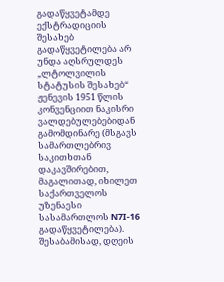გადაწყვეტამდე ექსტრადიციის შესახებ გადაწყვეტილება არ უნდა აღსრულდეს „ლტოლვილის სტატუსის შესახებ“ ჟენევის 1951 წლის კონვენციით ნაკისრი ვალდებულებებიდან გამომდინარე (მსგავს სამართლებრივ საკითხთან დაკავშირებით, მაგალითად, იხილეთ საქართველოს უზენაესი სასამართლოს N7I-16 გადაწყვეტილება). შესაბამისად, დღეის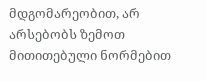მდგომარეობით, არ არსებობს ზემოთ მითითებული ნორმებით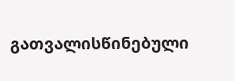გათვალისწინებული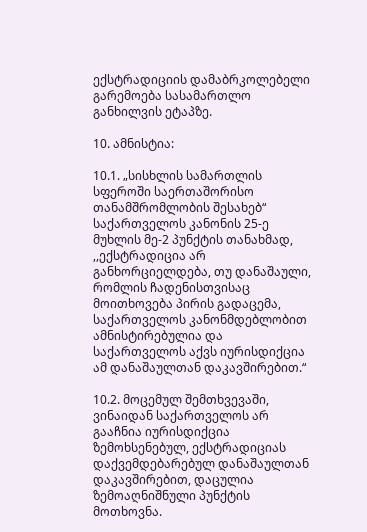ექსტრადიციის დამაბრკოლებელი გარემოება სასამართლო განხილვის ეტაპზე.

10. ამნისტია:

10.1. „სისხლის სამართლის სფეროში საერთაშორისო თანამშრომლობის შესახებ“ საქართველოს კანონის 25-ე მუხლის მე-2 პუნქტის თანახმად, ,,ექსტრადიცია არ განხორციელდება, თუ დანაშაული, რომლის ჩადენისთვისაც მოითხოვება პირის გადაცემა, საქართველოს კანონმდებლობით ამნისტირებულია და საქართველოს აქვს იურისდიქცია ამ დანაშაულთან დაკავშირებით.“

10.2. მოცემულ შემთხვევაში, ვინაიდან საქართველოს არ გააჩნია იურისდიქცია ზემოხსენებულ, ექსტრადიციას დაქვემდებარებულ დანაშაულთან დაკავშირებით, დაცულია ზემოაღნიშნული პუნქტის მოთხოვნა.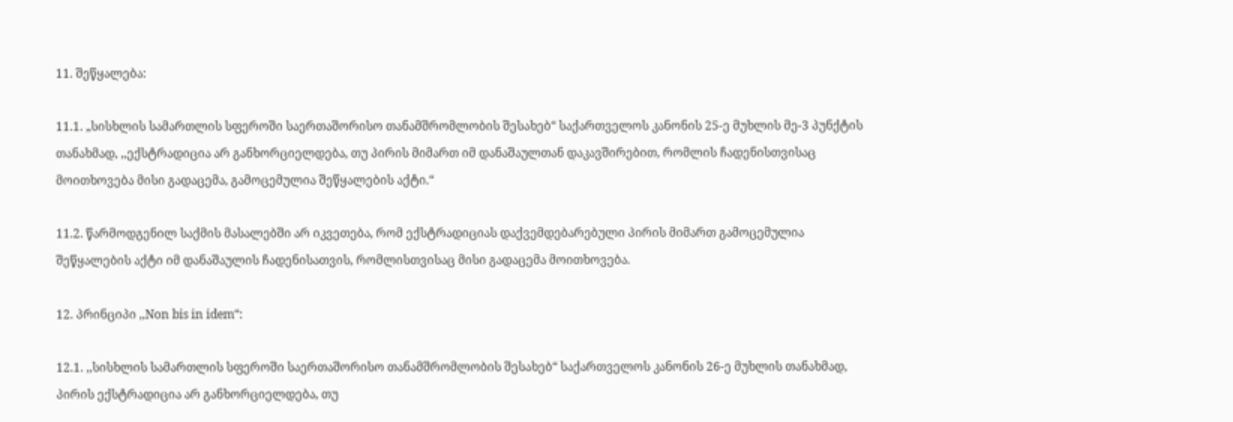11. შეწყალება:

11.1. „სისხლის სამართლის სფეროში საერთაშორისო თანამშრომლობის შესახებ“ საქართველოს კანონის 25-ე მუხლის მე-3 პუნქტის თანახმად, ,,ექსტრადიცია არ განხორციელდება, თუ პირის მიმართ იმ დანაშაულთან დაკავშირებით, რომლის ჩადენისთვისაც მოითხოვება მისი გადაცემა, გამოცემულია შეწყალების აქტი.“

11.2. წარმოდგენილ საქმის მასალებში არ იკვეთება, რომ ექსტრადიციას დაქვემდებარებული პირის მიმართ გამოცემულია შეწყალების აქტი იმ დანაშაულის ჩადენისათვის, რომლისთვისაც მისი გადაცემა მოითხოვება.

12. პრინციპი ,,Non bis in idem“:

12.1. ,,სისხლის სამართლის სფეროში საერთაშორისო თანამშრომლობის შესახებ“ საქართველოს კანონის 26-ე მუხლის თანახმად, პირის ექსტრადიცია არ განხორციელდება, თუ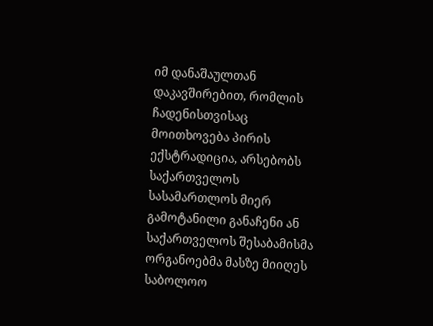იმ დანაშაულთან დაკავშირებით, რომლის ჩადენისთვისაც მოითხოვება პირის ექსტრადიცია, არსებობს საქართველოს სასამართლოს მიერ გამოტანილი განაჩენი ან საქართველოს შესაბამისმა ორგანოებმა მასზე მიიღეს საბოლოო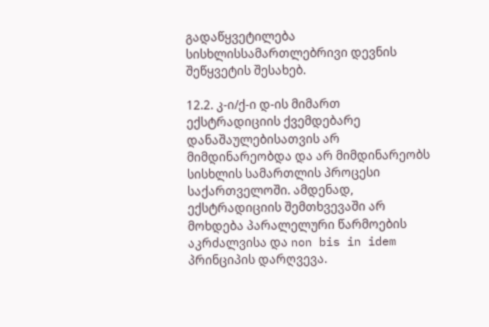გადაწყვეტილება სისხლისსამართლებრივი დევნის შეწყვეტის შესახებ.

12.2. კ-ი/ქ-ი დ-ის მიმართ ექსტრადიციის ქვემდებარე დანაშაულებისათვის არ მიმდინარეობდა და არ მიმდინარეობს სისხლის სამართლის პროცესი საქართველოში. ამდენად, ექსტრადიციის შემთხვევაში არ მოხდება პარალელური წარმოების აკრძალვისა და non bis in idem პრინციპის დარღვევა.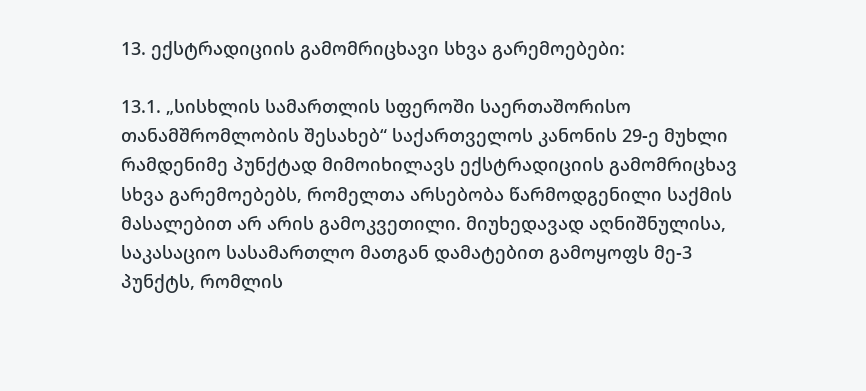13. ექსტრადიციის გამომრიცხავი სხვა გარემოებები:

13.1. „სისხლის სამართლის სფეროში საერთაშორისო თანამშრომლობის შესახებ“ საქართველოს კანონის 29-ე მუხლი რამდენიმე პუნქტად მიმოიხილავს ექსტრადიციის გამომრიცხავ სხვა გარემოებებს, რომელთა არსებობა წარმოდგენილი საქმის მასალებით არ არის გამოკვეთილი. მიუხედავად აღნიშნულისა, საკასაციო სასამართლო მათგან დამატებით გამოყოფს მე-3 პუნქტს, რომლის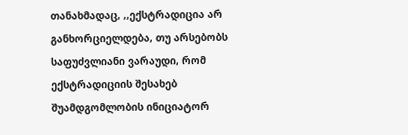თანახმადაც, ,,ექსტრადიცია არ განხორციელდება, თუ არსებობს საფუძვლიანი ვარაუდი, რომ ექსტრადიციის შესახებ შუამდგომლობის ინიციატორ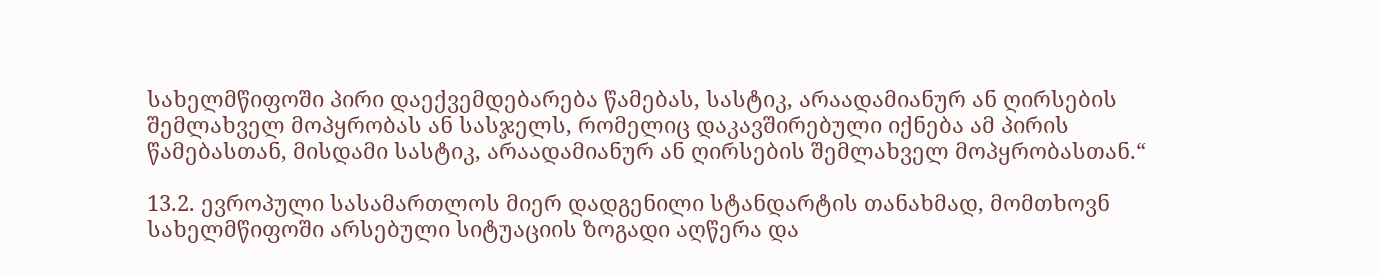სახელმწიფოში პირი დაექვემდებარება წამებას, სასტიკ, არაადამიანურ ან ღირსების შემლახველ მოპყრობას ან სასჯელს, რომელიც დაკავშირებული იქნება ამ პირის წამებასთან, მისდამი სასტიკ, არაადამიანურ ან ღირსების შემლახველ მოპყრობასთან.“

13.2. ევროპული სასამართლოს მიერ დადგენილი სტანდარტის თანახმად, მომთხოვნ სახელმწიფოში არსებული სიტუაციის ზოგადი აღწერა და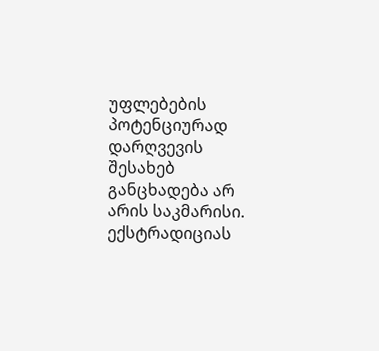უფლებების პოტენციურად დარღვევის შესახებ განცხადება არ არის საკმარისი. ექსტრადიციას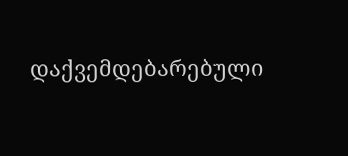დაქვემდებარებული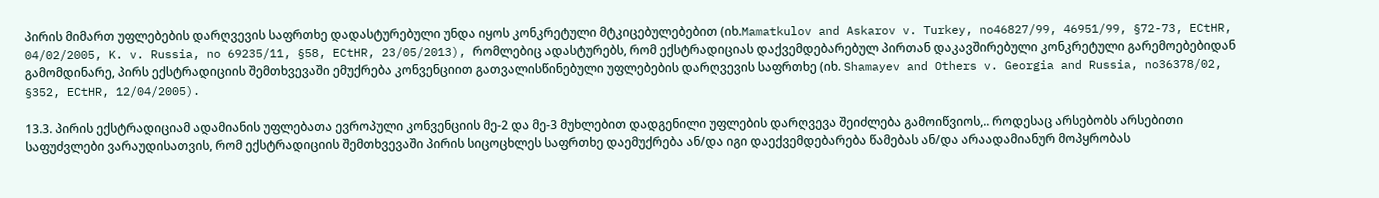პირის მიმართ უფლებების დარღვევის საფრთხე დადასტურებული უნდა იყოს კონკრეტული მტკიცებულებებით (იხ.Mamatkulov and Askarov v. Turkey, no46827/99, 46951/99, §72-73, ECtHR, 04/02/2005, K. v. Russia, no 69235/11, §58, ECtHR, 23/05/2013), რომლებიც ადასტურებს, რომ ექსტრადიციას დაქვემდებარებულ პირთან დაკავშირებული კონკრეტული გარემოებებიდან გამომდინარე, პირს ექსტრადიციის შემთხვევაში ემუქრება კონვენციით გათვალისწინებული უფლებების დარღვევის საფრთხე (იხ. Shamayev and Others v. Georgia and Russia, no36378/02, §352, ECtHR, 12/04/2005).

13.3. პირის ექსტრადიციამ ადამიანის უფლებათა ევროპული კონვენციის მე-2 და მე-3 მუხლებით დადგენილი უფლების დარღვევა შეიძლება გამოიწვიოს,.. როდესაც არსებობს არსებითი საფუძვლები ვარაუდისათვის, რომ ექსტრადიციის შემთხვევაში პირის სიცოცხლეს საფრთხე დაემუქრება ან/და იგი დაექვემდებარება წამებას ან/და არაადამიანურ მოპყრობას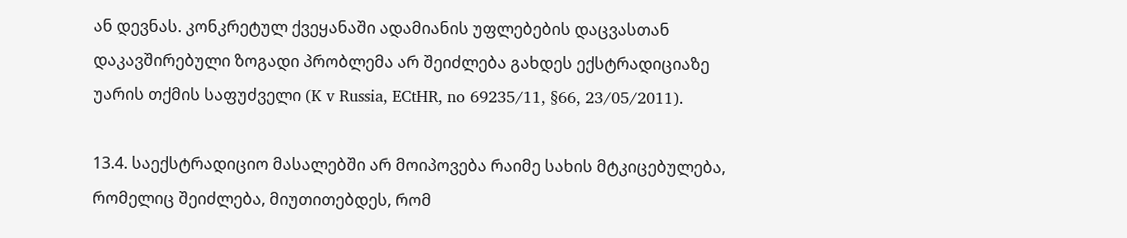ან დევნას. კონკრეტულ ქვეყანაში ადამიანის უფლებების დაცვასთან დაკავშირებული ზოგადი პრობლემა არ შეიძლება გახდეს ექსტრადიციაზე უარის თქმის საფუძველი (K v Russia, ECtHR, no 69235/11, §66, 23/05/2011).

13.4. საექსტრადიციო მასალებში არ მოიპოვება რაიმე სახის მტკიცებულება, რომელიც შეიძლება, მიუთითებდეს, რომ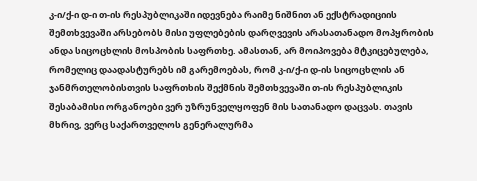კ-ი/ქ-ი დ-ი თ-ის რესპუბლიკაში იდევნება რაიმე ნიშნით ან ექსტრადიციის შემთხვევაში არსებობს მისი უფლებების დარღვევის არასათანადო მოპყრობის ანდა სიცოცხლის მოსპობის საფრთხე. ამასთან, არ მოიპოვება მტკიცებულება, რომელიც დაადასტურებს იმ გარემოებას, რომ კ-ი/ქ-ი დ-ის სიცოცხლის ან ჯანმრთელობისთვის საფრთხის შექმნის შემთხვევაში თ-ის რესპუბლიკის შესაბამისი ორგანოები ვერ უზრუნველყოფენ მის სათანადო დაცვას. თავის მხრივ, ვერც საქართველოს გენერალურმა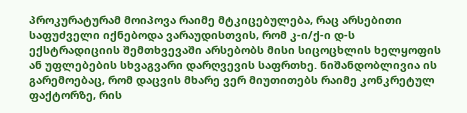პროკურატურამ მოიპოვა რაიმე მტკიცებულება, რაც არსებითი საფუძველი იქნებოდა ვარაუდისთვის, რომ კ-ი/ქ-ი დ-ს ექსტრადიციის შემთხვევაში არსებობს მისი სიცოცხლის ხელყოფის ან უფლებების სხვაგვარი დარღვევის საფრთხე. ნიშანდობლივია ის გარემოებაც, რომ დაცვის მხარე ვერ მიუთითებს რაიმე კონკრეტულ ფაქტორზე, რის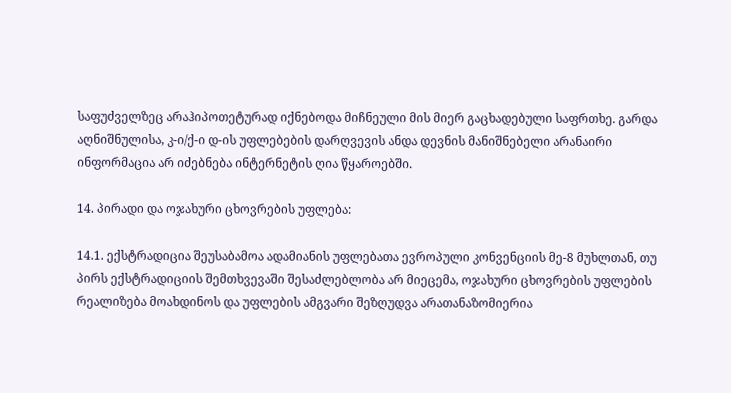საფუძველზეც არაჰიპოთეტურად იქნებოდა მიჩნეული მის მიერ გაცხადებული საფრთხე. გარდა აღნიშნულისა, კ-ი/ქ-ი დ-ის უფლებების დარღვევის ანდა დევნის მანიშნებელი არანაირი ინფორმაცია არ იძებნება ინტერნეტის ღია წყაროებში.

14. პირადი და ოჯახური ცხოვრების უფლება:

14.1. ექსტრადიცია შეუსაბამოა ადამიანის უფლებათა ევროპული კონვენციის მე-8 მუხლთან, თუ პირს ექსტრადიციის შემთხვევაში შესაძლებლობა არ მიეცემა, ოჯახური ცხოვრების უფლების რეალიზება მოახდინოს და უფლების ამგვარი შეზღუდვა არათანაზომიერია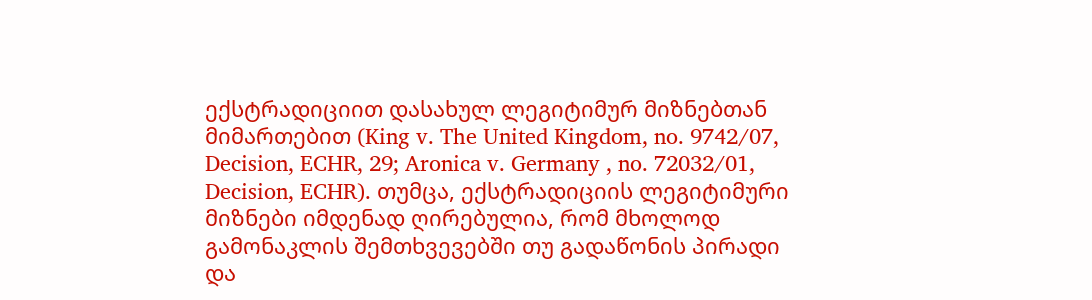ექსტრადიციით დასახულ ლეგიტიმურ მიზნებთან მიმართებით (King v. The United Kingdom, no. 9742/07, Decision, ECHR, 29; Aronica v. Germany , no. 72032/01, Decision, ECHR). თუმცა, ექსტრადიციის ლეგიტიმური მიზნები იმდენად ღირებულია, რომ მხოლოდ გამონაკლის შემთხვევებში თუ გადაწონის პირადი და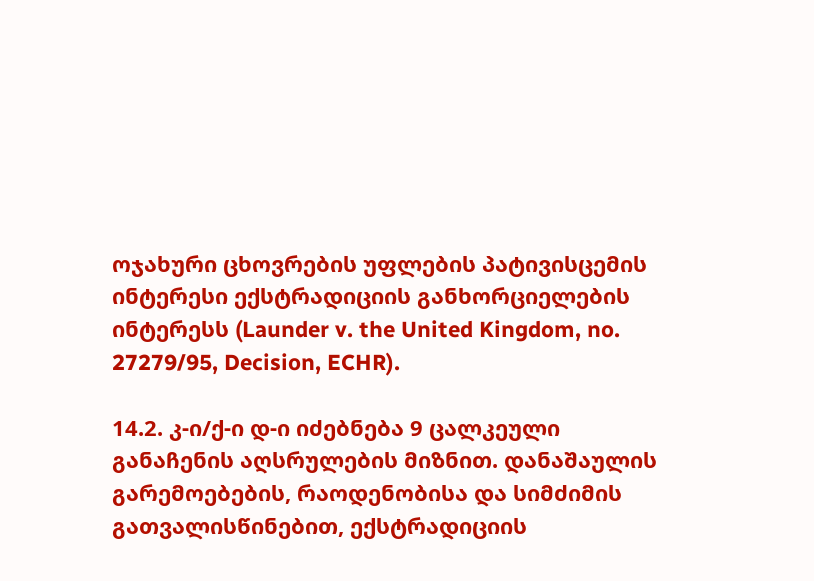ოჯახური ცხოვრების უფლების პატივისცემის ინტერესი ექსტრადიციის განხორციელების ინტერესს (Launder v. the United Kingdom, no. 27279/95, Decision, ECHR).

14.2. კ-ი/ქ-ი დ-ი იძებნება 9 ცალკეული განაჩენის აღსრულების მიზნით. დანაშაულის გარემოებების, რაოდენობისა და სიმძიმის გათვალისწინებით, ექსტრადიციის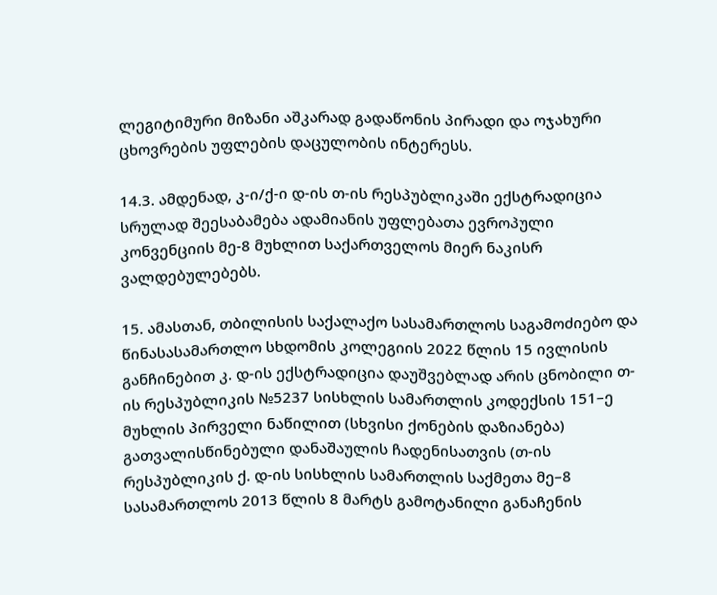ლეგიტიმური მიზანი აშკარად გადაწონის პირადი და ოჯახური ცხოვრების უფლების დაცულობის ინტერესს.

14.3. ამდენად, კ-ი/ქ-ი დ-ის თ-ის რესპუბლიკაში ექსტრადიცია სრულად შეესაბამება ადამიანის უფლებათა ევროპული კონვენციის მე-8 მუხლით საქართველოს მიერ ნაკისრ ვალდებულებებს.

15. ამასთან, თბილისის საქალაქო სასამართლოს საგამოძიებო და წინასასამართლო სხდომის კოლეგიის 2022 წლის 15 ივლისის განჩინებით კ. დ-ის ექსტრადიცია დაუშვებლად არის ცნობილი თ-ის რესპუბლიკის №5237 სისხლის სამართლის კოდექსის 151–ე მუხლის პირველი ნაწილით (სხვისი ქონების დაზიანება) გათვალისწინებული დანაშაულის ჩადენისათვის (თ-ის რესპუბლიკის ქ. დ-ის სისხლის სამართლის საქმეთა მე–8 სასამართლოს 2013 წლის 8 მარტს გამოტანილი განაჩენის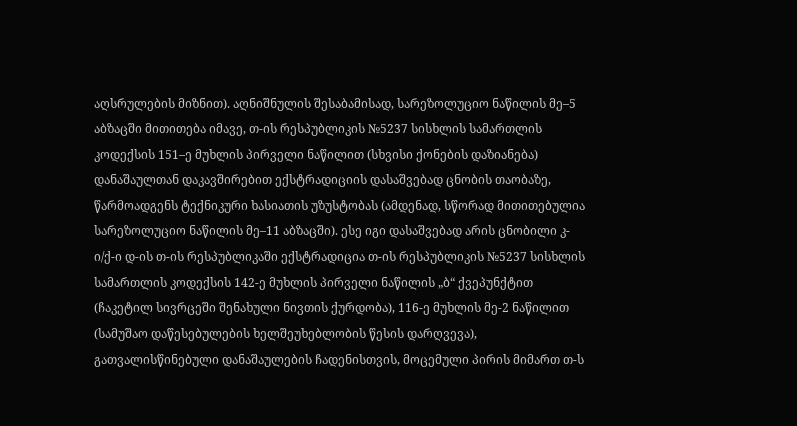აღსრულების მიზნით). აღნიშნულის შესაბამისად, სარეზოლუციო ნაწილის მე–5 აბზაცში მითითება იმავე, თ-ის რესპუბლიკის №5237 სისხლის სამართლის კოდექსის 151–ე მუხლის პირველი ნაწილით (სხვისი ქონების დაზიანება) დანაშაულთან დაკავშირებით ექსტრადიციის დასაშვებად ცნობის თაობაზე, წარმოადგენს ტექნიკური ხასიათის უზუსტობას (ამდენად, სწორად მითითებულია სარეზოლუციო ნაწილის მე–11 აბზაცში). ესე იგი დასაშვებად არის ცნობილი კ-ი/ქ-ი დ-ის თ-ის რესპუბლიკაში ექსტრადიცია თ-ის რესპუბლიკის №5237 სისხლის სამართლის კოდექსის 142-ე მუხლის პირველი ნაწილის „ბ“ ქვეპუნქტით (ჩაკეტილ სივრცეში შენახული ნივთის ქურდობა), 116-ე მუხლის მე-2 ნაწილით (სამუშაო დაწესებულების ხელშეუხებლობის წესის დარღვევა), გათვალისწინებული დანაშაულების ჩადენისთვის, მოცემული პირის მიმართ თ-ს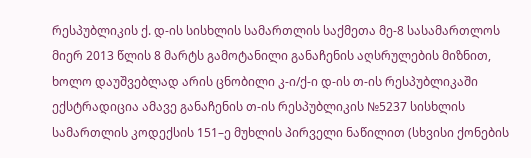რესპუბლიკის ქ. დ-ის სისხლის სამართლის საქმეთა მე-8 სასამართლოს მიერ 2013 წლის 8 მარტს გამოტანილი განაჩენის აღსრულების მიზნით, ხოლო დაუშვებლად არის ცნობილი კ-ი/ქ-ი დ-ის თ-ის რესპუბლიკაში ექსტრადიცია ამავე განაჩენის თ-ის რესპუბლიკის №5237 სისხლის სამართლის კოდექსის 151–ე მუხლის პირველი ნაწილით (სხვისი ქონების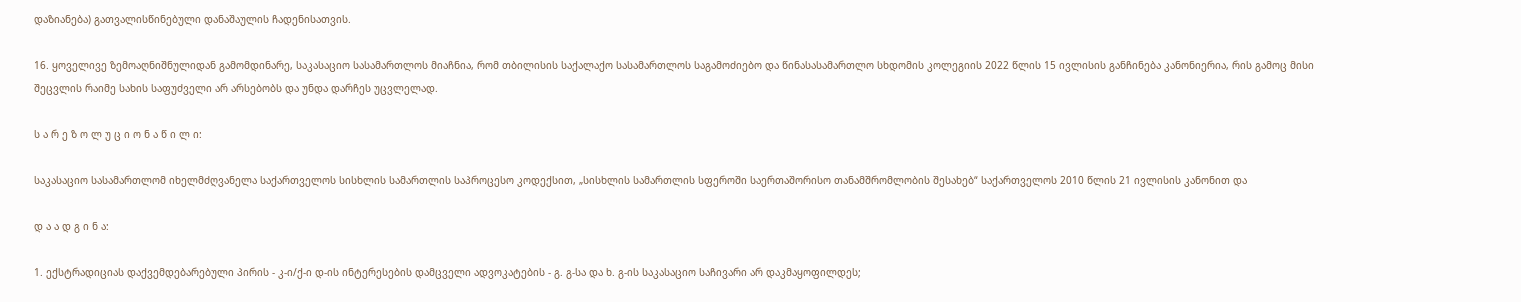დაზიანება) გათვალისწინებული დანაშაულის ჩადენისათვის.

16. ყოველივე ზემოაღნიშნულიდან გამომდინარე, საკასაციო სასამართლოს მიაჩნია, რომ თბილისის საქალაქო სასამართლოს საგამოძიებო და წინასასამართლო სხდომის კოლეგიის 2022 წლის 15 ივლისის განჩინება კანონიერია, რის გამოც მისი შეცვლის რაიმე სახის საფუძველი არ არსებობს და უნდა დარჩეს უცვლელად.

ს ა რ ე ზ ო ლ უ ც ი ო ნ ა წ ი ლ ი:

საკასაციო სასამართლომ იხელმძღვანელა საქართველოს სისხლის სამართლის საპროცესო კოდექსით, „სისხლის სამართლის სფეროში საერთაშორისო თანამშრომლობის შესახებ“ საქართველოს 2010 წლის 21 ივლისის კანონით და

დ ა ა დ გ ი ნ ა:

1. ექსტრადიციას დაქვემდებარებული პირის - კ-ი/ქ-ი დ-ის ინტერესების დამცველი ადვოკატების - გ. გ-სა და ხ. გ-ის საკასაციო საჩივარი არ დაკმაყოფილდეს;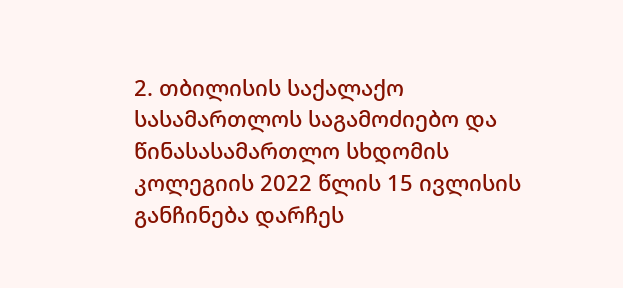2. თბილისის საქალაქო სასამართლოს საგამოძიებო და წინასასამართლო სხდომის კოლეგიის 2022 წლის 15 ივლისის განჩინება დარჩეს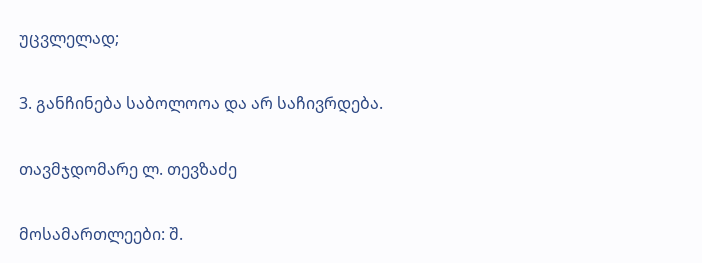უცვლელად;

3. განჩინება საბოლოოა და არ საჩივრდება.

თავმჯდომარე ლ. თევზაძე

მოსამართლეები: შ.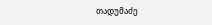თადუმაძე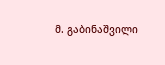მ. გაბინაშვილი